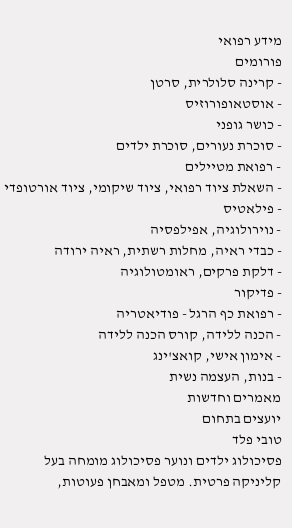מידע רפואי
פורומים
- קרינה סלולרית, סרטן
- אוסטאופורוזיס
- כושר גופני
- סוכרת נעורים, סוכרת ילדים
- רפואת מטיילים
- השאלת ציוד רפואי, ציוד שיקומי, ציוד אורטופדי
- פילאטיס
- נוירולוגיה, אפילפסיה
- כבדי ראיה, מחלות רשתית, ראיה ירודה
- דלקת פרקים, ראומטולוגיה
- פדיקור
- רפואת כף הרגל - פודיאטריה
- הכנה ללידה, קורס הכנה ללידה
- אימון אישי, קואצ'ינג
- בנות, העצמה נשית
מאמרים וחדשות
יועצים בתחום
טובי פלד
פסיכולוג ילדים ונוער פסיכולוג מומחה בעל קליניקה פרטית. מטפל ומאבחן פעוטות,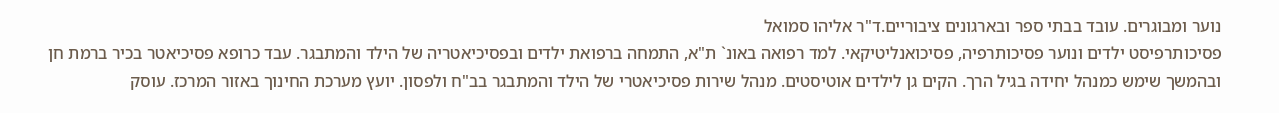נוער ומבוגרים. עובד בבתי ספר ובארגונים ציבוריים.ד"ר אליהו סמואל
פסיכותרפיסט ילדים ונוער פסיכותרפיה, פסיכואנליטיקאי. למד רפואה באונ` ת"א, התמחה ברפואת ילדים ובפסיכיאטריה של הילד והמתבגר. עבד כרופא פסיכיאטר בכיר ברמת חן ובהמשך שימש כמנהל יחידה בגיל הרך. הקים גן לילדים אוטיסטים. מנהל שירות פסיכיאטרי של הילד והמתבגר בב"ח ולפסון. יועץ מערכת החינוך באזור המרכז. עוסק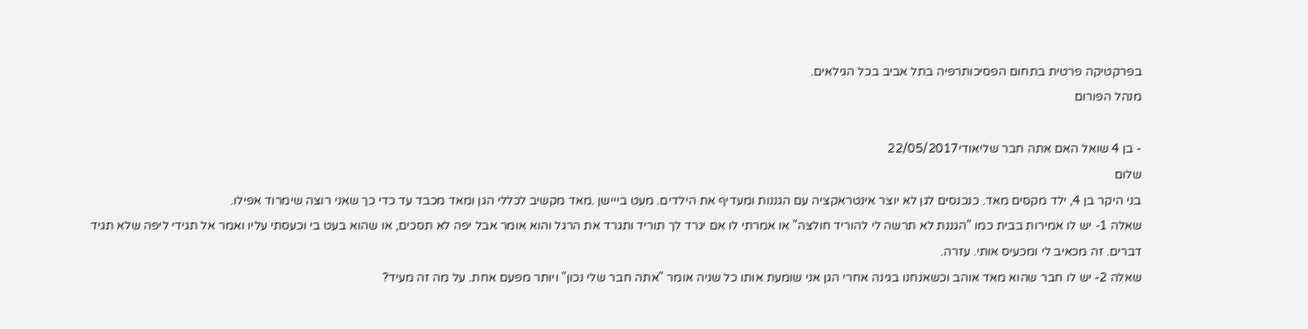בפרקטיקה פרטית בתחום הפסיכותרפיה בתל אביב בכל הגילאים.
מנהל הפורום

- בן 4 שואל האם אתה חבר שליאודי22/05/2017
שלום
בני היקר בן 4, ילד מקסים מאד. כנכנסים לגן לא יוצר אינטראקציה עם הגננות ומעדיף את הילדים. מעט בייישן .מאד מקשיב לכללי הגן ומאד מכבד עד כדי כך שאני רוצה שימרוד אפילו.
שאלה 1- יש לו אמירות בבית כמו "הגננת לא תרשה לי להוריד חולצה" או אמרתי לו אם יגרד לך תוריד ותגרד את הרגל והוא אומר אבל יפה לא תסכים, או שהוא בעט בי וכעסתי עליו ואמר אל תגידי ליפה שלא תגיד דברים. זה מכאיב לי ומכעיס אותי. עזרה.
שאלה 2- יש לו חבר שהוא מאד אוהב וכשאנחנו בגינה אחרי הגן אני שומעת אותו כל שניה אומר "אתה חבר שלי נכון" ויותר מפעם אחת. על מה זה מעיד?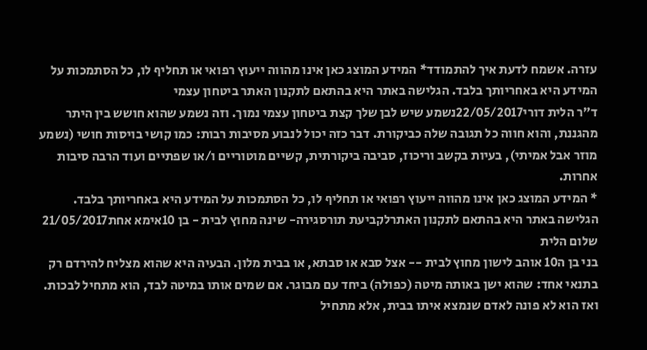עזרה. אשמח לדעת איך להתמודד* המידע המוצג כאן אינו מהווה ייעוץ רפואי או תחליף לו, כל הסתמכות על המידע היא באחריותך בלבד. הגלישה באתר היא בהתאם לתקנון האתר ביטחון עצמי
ד"ר הלית דורי22/05/2017נשמע שיש לבן שלך קצת ביטחון עצמי נמוך. וזה נשמע שהוא חושש בין היתר מהגננת, והוא חווה כל תגובה שלה כביקורת. דבר כזה יכול לנבוע מסיבות רבות: כמו קושי בויסות חושי (נשמע מוזר אבל אמיתי), בעיות בקשב וריכוז, סביבה ביקורתית, קשיים מוטוריים ו/או שפתיים ועוד הרבה סיבות אחרות.
* המידע המוצג כאן אינו מהווה ייעוץ רפואי או תחליף לו, כל הסתמכות על המידע היא באחריותך בלבד. הגלישה באתר היא בהתאם לתקנון האתרלקביעת תורסגירה- שינה מחוץ לבית - בן 10אימא אחת21/05/2017
שלום הלית
בני בן ה10 אוהב לישון מחוץ לבית -- אצל סבא או סבתא, או בבית מלון. הבעיה היא שהוא מצליח להירדם רק בתנאי אחד: שהוא ישן באותה מיטה (כפולה) ביחד עם מבוגר. אם שמים אותו במיטה לבד, הוא מתחיל לבכות. ואז הוא לא פונה לאדם שנמצא איתו בבית, אלא מתחיל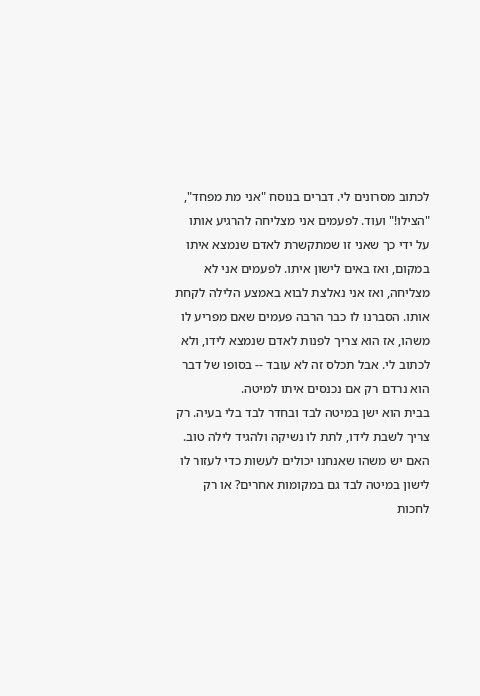לכתוב מסרונים לי. דברים בנוסח "אני מת מפחד", "הצילו!" ועוד. לפעמים אני מצליחה להרגיע אותו על ידי כך שאני זו שמתקשרת לאדם שנמצא איתו במקום, ואז באים לישון איתו. לפעמים אני לא מצליחה, ואז אני נאלצת לבוא באמצע הלילה לקחת אותו. הסברנו לו כבר הרבה פעמים שאם מפריע לו משהו, אז הוא צריך לפנות לאדם שנמצא לידו, ולא לכתוב לי. אבל תכלס זה לא עובד -- בסופו של דבר הוא נרדם רק אם נכנסים איתו למיטה.
בבית הוא ישן במיטה לבד ובחדר לבד בלי בעיה. רק צריך לשבת לידו, לתת לו נשיקה ולהגיד לילה טוב.
האם יש משהו שאנחנו יכולים לעשות כדי לעזור לו לישון במיטה לבד גם במקומות אחרים? או רק לחכות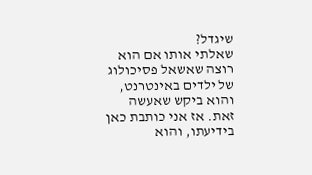שיגדל?
שאלתי אותו אם הוא רוצה שאשאל פסיכולוג של ילדים באינטרנט, והוא ביקש שאעשה זאת. אז אני כותבת כאן בידיעתו, והוא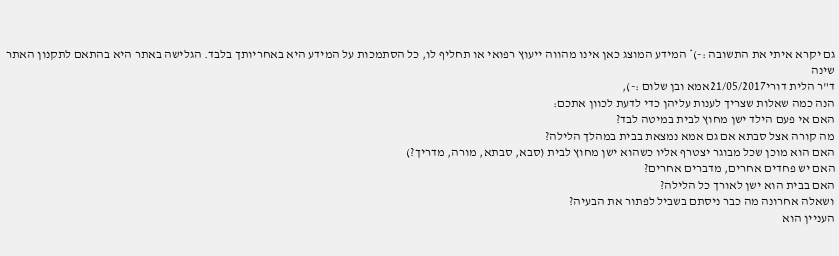גם יקרא איתי את התשובה :-)* המידע המוצג כאן אינו מהווה ייעוץ רפואי או תחליף לו, כל הסתמכות על המידע היא באחריותך בלבד. הגלישה באתר היא בהתאם לתקנון האתר שינה
ד"ר הלית דורי21/05/2017אמא ובן שלום :-),
הנה כמה שאלות שצריך לענות עליהן כדי לדעת לכוון אתכם:
האם אי פעם הילד ישן מחוץ לבית במיטה לבד?
מה קורה אצל סבתא אם גם אמא נמצאת בבית במהלך הלילה?
האם הוא מוכן שכל מבוגר יצטרף אליו כשהוא ישן מחוץ לבית (סבא, סבתא, מורה, מדריך?)
האם יש פחדים אחרים, מדברים אחרים?
האם בבית הוא ישן לאורך כל הלילה?
ושאלה אחרונה מה כבר ניסתם בשביל לפתור את הבעיה?
העניין הוא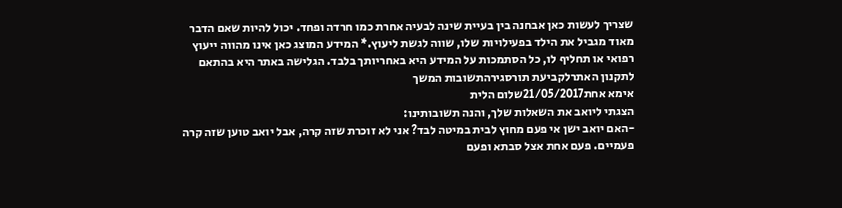שצריך לעשות כאן אבחנה בין בעיית שינה לבעיה אחרת כמו חרדה ופחד. יכול להיות שאם הדבר מאוד מגביל את הילד בפעילויות שלו, שווה לגשת ליעוץ.* המידע המוצג כאן אינו מהווה ייעוץ רפואי או תחליף לו, כל הסתמכות על המידע היא באחריותך בלבד. הגלישה באתר היא בהתאם לתקנון האתרלקביעת תורסגירהתשובות המשך
אימא אחת21/05/2017שלום הלית
הצגתי ליואב את השאלות שלך, והנה תשובותינו:
-האם יואב ישן אי פעם מחוץ לבית במיטה לבד? אני לא זוכרת שזה קרה, אבל יואב טוען שזה קרה פעמיים. פעם אחת אצל סבתא ופעם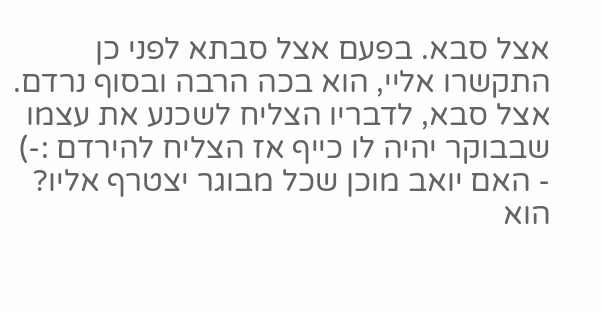אצל סבא. בפעם אצל סבתא לפני כן התקשרו אליי, הוא בכה הרבה ובסוף נרדם. אצל סבא, לדבריו הצליח לשכנע את עצמו שבבוקר יהיה לו כייף אז הצליח להירדם :-)
- האם יואב מוכן שכל מבוגר יצטרף אליו? הוא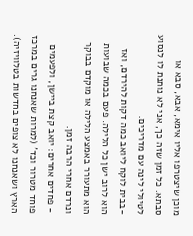מוכן שיצטרפו אליו אימא, אבא, סבא או סבתא. כל זמן שזה כך, אני לא נותנת לו לנסוע לטיולי לינה עם מדריכים.
-בבית לוקח ליואב כמה דקות להירדם, ואז הוא לרוב ישן כל הלילה. פעם בכמה שבועות הוא מתעורר באמצע הלילה או מוקדם בבוקר ונרדם אחרי הרבה זמן.
- פחדים אחרים: יואב קצת ביישן, ולפעמים פוחד מטרור וכד' (למרות שאנחנו גרים במרכז הארץ ושאנחנו לא צופים בחדשות בטלוויזיה).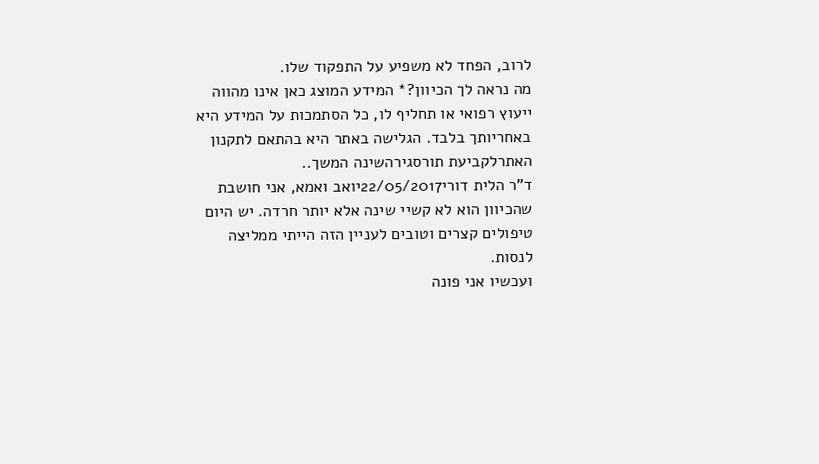לרוב, הפחד לא משפיע על התפקוד שלו.
מה נראה לך הכיוון?* המידע המוצג כאן אינו מהווה ייעוץ רפואי או תחליף לו, כל הסתמכות על המידע היא באחריותך בלבד. הגלישה באתר היא בהתאם לתקנון האתרלקביעת תורסגירהשינה המשך..
ד"ר הלית דורי22/05/2017יואב ואמא, אני חושבת שהכיוון הוא לא קשיי שינה אלא יותר חרדה. יש היום טיפולים קצרים וטובים לעניין הזה הייתי ממליצה לנסות.
ועכשיו אני פונה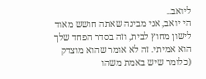ליואב..
הי יואב, אני מבינה שאתה חושש מאוד לישון מחוץ לבית, וזה בסדר הפחד שלך הוא אמיתי. זה לא אומר שהוא מוצדק (כלומר שיש באמת משהו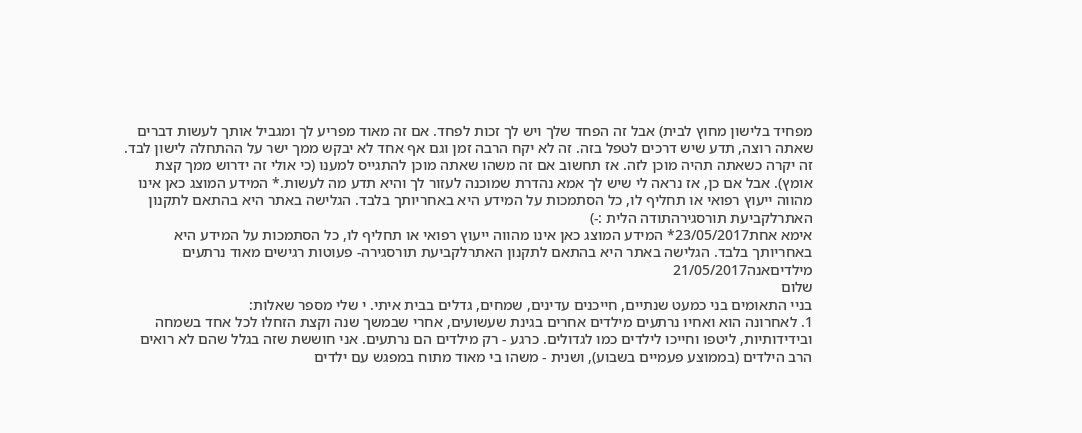מפחיד בלישון מחוץ לבית) אבל זה הפחד שלך ויש לך זכות לפחד. אם זה מאוד מפריע לך ומגביל אותך לעשות דברים שאתה רוצה, תדע שיש דרכים לטפל בזה. זה לא יקח הרבה זמן וגם אף אחד לא יבקש ממך ישר על ההתחלה לישון לבד. זה יקרה כשאתה תהיה מוכן לזה. אז תחשוב אם זה משהו שאתה מוכן להתגייס למענו (כי אולי זה ידרוש ממך קצת אומץ). אבל אם כן, אז נראה לי שיש לך אמא נהדרת שמוכנה לעזור לך והיא תדע מה לעשות.* המידע המוצג כאן אינו מהווה ייעוץ רפואי או תחליף לו, כל הסתמכות על המידע היא באחריותך בלבד. הגלישה באתר היא בהתאם לתקנון האתרלקביעת תורסגירהתודה הלית :-)
אימא אחת23/05/2017* המידע המוצג כאן אינו מהווה ייעוץ רפואי או תחליף לו, כל הסתמכות על המידע היא באחריותך בלבד. הגלישה באתר היא בהתאם לתקנון האתרלקביעת תורסגירה- פעוטות רגישים מאוד נרתעים מילדיםאנה21/05/2017
שלום
בניי התאומים בני כמעט שנתיים, חייכנים עדינים, שמחים, גדלים בבית איתי. י שלי מספר שאלות:
1. לאחרונה הוא ואחיו נרתעים מילדים אחרים בגינת שעשועים, אחרי שבמשך שנה וקצת הזחלו לכל אחד בשמחה ובידידותיות, ליטפו וחייכו לילדים כמו לגדולים. כרגע - רק מילדים הם נרתעים. אני חוששת שזה בגלל שהם לא רואים הרב הילדים (בממוצע פעמיים בשבוע), ושנית - משהו בי מאוד מתוח במפגש עם ילדים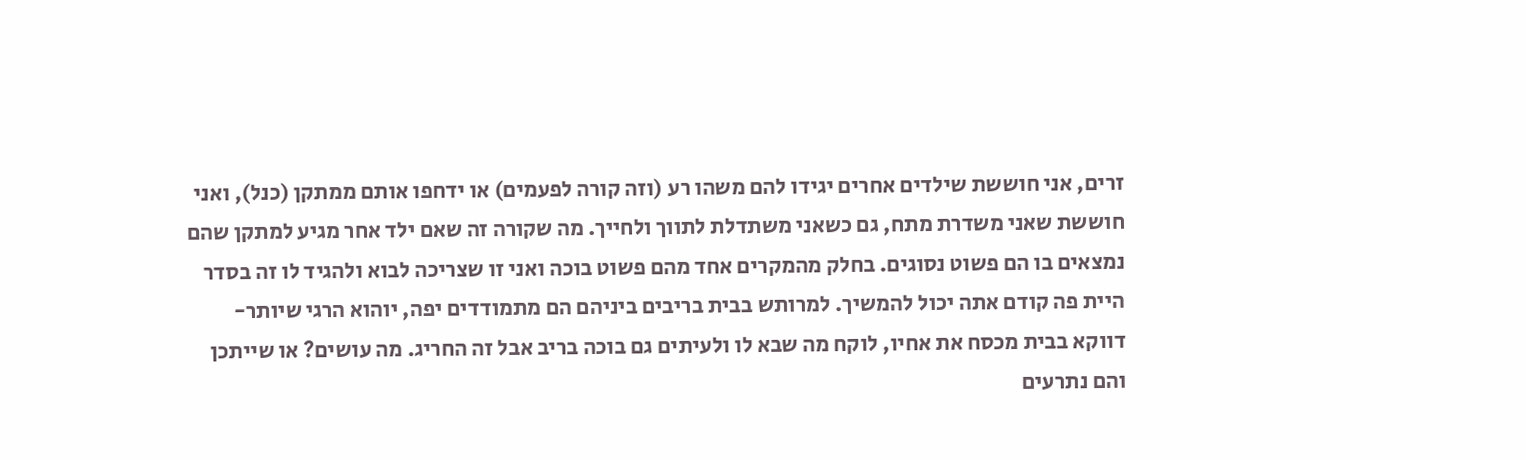זרים, אני חוששת שילדים אחרים יגידו להם משהו רע (וזה קורה לפעמים) או ידחפו אותם ממתקן (כנל), ואני חוששת שאני משדרת מתח, גם כשאני משתדלת לתווך ולחייך. מה שקורה זה שאם ילד אחר מגיע למתקן שהם נמצאים בו הם פשוט נסוגים. בחלק מהמקרים אחד מהם פשוט בוכה ואני זו שצריכה לבוא ולהגיד לו זה בסדר היית פה קודם אתה יכול להמשיך. למרותש בבית בריבים ביניהם הם מתמודדים יפה, יוהוא הרגי שיותר- דווקא בבית מכסח את אחיו, לוקח מה שבא לו ולעיתים גם בוכה בריב אבל זה החריג. מה עושים? או שייתכן והם נתרעים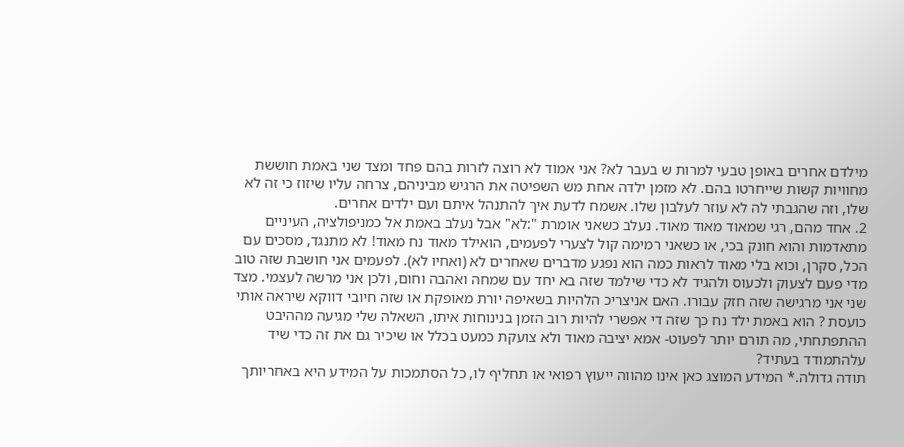מילדם אחרים באופן טבעי למרות ש בעבר לא? אני אמוד לא רוצה לזרות בהם פחד ומצד שני באמת חוששת מחוויות קשות שייחרטו בהם. לא מזמן ילדה אחת מש השפיטה את הרגיש מביניהם, צרחה עליו שיזוז כי זה לא שלו, וזה שהגבתי לה לא עוזר לעלבון שלו. אשמח לדעת איך להתנהל איתם ועם ילדים אחרים.
2. אחד מהם, רגי שמאוד מאוד מאוד. נעלב כשאני אומרת ":לא" אבל נעלב באמת אל כמניפולציה, העיניים מתאדמות והוא חונק בכי, או כשאני רמימה קול לצערי לפעמים, הואילד מאוד נח מאוד! לא מתנגד, מסכים עם הכל, סקרן, וכוא בלי מאוד לראות כמה הוא נפגע מדברים שאחרים לא (ואחיו לא). לפעמים אני חושבת שזה טוב מדי פעם לצעוק ולכעוס ולהגיד לא כדי שילמד שזה בא יחד עם שמחה ואהבה וחום, ולכן אני מרשה לעצמי. מצד שני אני מרגישה שזה חזק עבורו. האם אניצריכ הלהיות בשאיפה יורת מאופקת או שזה חיובי דווקא שיראה אותי כועסת ? הוא באמת ילד נח כך שזה די אפשרי להיות רוב הזמן בנינוחות איתו, השאלה שלי מגיעה מההיבט ההתפתחתי, מה תורם יותר לפעוט- אמא יציבה מאוד ולא צועקת כמעט בכלל או שיכיר גם את זה כדי שיד עלהתמודד בעתיד?
תודה גדולה.* המידע המוצג כאן אינו מהווה ייעוץ רפואי או תחליף לו, כל הסתמכות על המידע היא באחריותך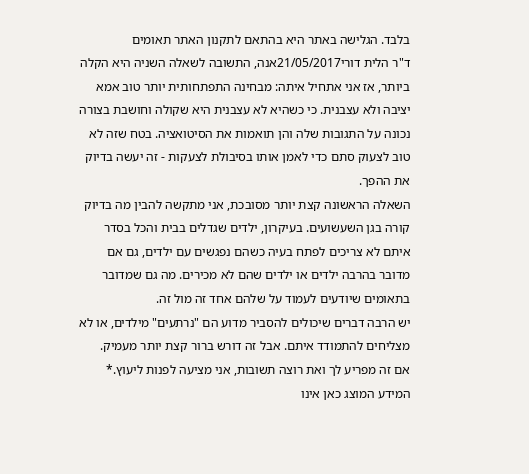בלבד. הגלישה באתר היא בהתאם לתקנון האתר תאומים
ד"ר הלית דורי21/05/2017אנה, התשובה לשאלה השניה היא הקלה ביותר, אז אני אתחיל איתה: מבחינה התפתחותית יותר טוב אמא יציבה ולא עצבנית. כי כשהיא לא עצבנית היא שקולה וחושבת בצורה נכונה על התגובות שלה והן תואמות את הסיטואציה. בטח שזה לא טוב לצעוק סתם כדי לאמן אותו בסיבולת לצעקות - זה יעשה בדיוק את ההפך.
השאלה הראשונה קצת יותר מסובכת, אני מתקשה להבין מה בדיוק קורה בגן השעשועים. בעיקרון, ילדים שגדלים בבית והכל בסדר איתם לא צריכים לפתח בעיה כשהם נפגשים עם ילדים, גם אם מדובר בהרבה ילדים או ילדים שהם לא מכירים. מה גם שמדובר בתאומים שיודעים לעמוד על שלהם אחד זה מול זה.
יש הרבה דברים שיכולים להסביר מדוע הם "נרתעים" מילדים, או לא מצליחים להתמודד איתם. אבל זה דורש ברור קצת יותר מעמיק.
אם זה מפריע לך ואת רוצה תשובות, אני מציעה לפנות ליעוץ.* המידע המוצג כאן אינו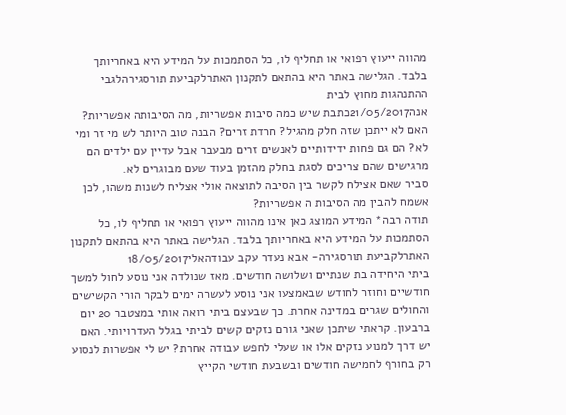מהווה ייעוץ רפואי או תחליף לו, כל הסתמכות על המידע היא באחריותך בלבד. הגלישה באתר היא בהתאם לתקנון האתרלקביעת תורסגירהלגבי ההתנהגות מחוץ לבית
אנה21/05/2017כתבת שיש כמה סיבות אפשריות, מה הסיבותה אפשריות? האם לא ייתכן שזה חלק מהגיל? חרדת זרים? הבנה טוב היותר לש מי זר ומי לא? הם גם פחות ידידותיים לאנשים זרים מבעבר אבל עדיין עם ילדים הם מרגישים שהם צריכים לסגת בחלק מהזמן בעוד שעם מבוגרים לא.
סביר שאם אצילח לקשר בין הסיבה לתוצאה אולי אצליח לשנות משהו, לכן אשמח להבין מה הסיבות ה אפשריות?
תודה רבה* המידע המוצג כאן אינו מהווה ייעוץ רפואי או תחליף לו, כל הסתמכות על המידע היא באחריותך בלבד. הגלישה באתר היא בהתאם לתקנון האתרלקביעת תורסגירה- אבא נעדר עקב עבודהאלי18/05/2017
ביתי היחידה בת שנתיים ושלושה חודשים. מאז שנולדה אני נוסע לחול למשך חודשיים וחוזר לחודש שבאמצעו אני נוסע לעשרה ימים לבקר הורי הקשישים והחולים שגרים במדינה אחרת. כך שבעצם ביתי רואה אותי במצטבר 20 יום ברבעון. קראתי שיתכן שאני גורם נזקים קשים לביתי בגלל העדרויותי. האם יש דרך למנוע נזקים אלו או שעלי לחפש עבודה אחרת? יש לי אפשרות לנסוע רק בחורף לחמישה חודשים ובשבעת חודשי הקייץ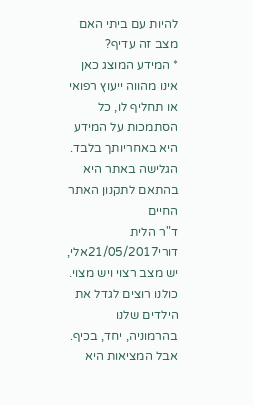להיות עם ביתי האם מצב זה עדיף?
* המידע המוצג כאן אינו מהווה ייעוץ רפואי או תחליף לו, כל הסתמכות על המידע היא באחריותך בלבד. הגלישה באתר היא בהתאם לתקנון האתר החיים
ד"ר הלית דורי21/05/2017אלי, יש מצב רצוי ויש מצוי. כולנו רוצים לגדל את הילדים שלנו בהרמוניה, יחד, בכיף. אבל המציאות היא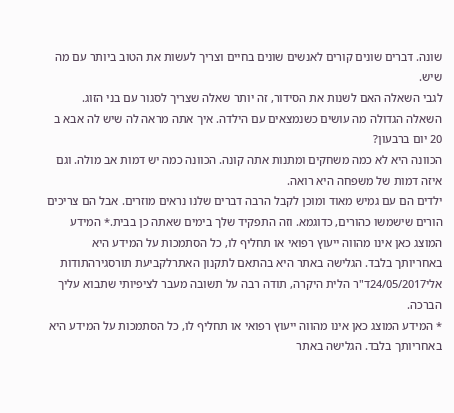שונה. דברים שונים קורים לאנשים שונים בחיים וצריך לעשות את הטוב ביותר עם מה שיש.
לגבי השאלה האם לשנות את הסידור, זה יותר שאלה שצריך לסגור עם בני הזוג.
השאלה הגדולה מה עושים כשנמצאים עם הילדה. איך אתה מראה לה שיש לה אבא ב 20 יום ברבעון?
הכוונה היא לא כמה משחקים ומתנות אתה קונה. הכוונה כמה יש דמות אב מולה. וגם איזה דמות של משפחה היא רואה.
ילדים הם עם גמיש מאוד ומוכן לקבל הרבה דברים שלנו נראים מוזרים. אבל הם צריכים הורים שישמשו כהורים, כדוגמא. וזה התפקיד שלך בימים שאתה כן בבית.* המידע המוצג כאן אינו מהווה ייעוץ רפואי או תחליף לו, כל הסתמכות על המידע היא באחריותך בלבד. הגלישה באתר היא בהתאם לתקנון האתרלקביעת תורסגירהתודות
אלי24/05/2017ד"ר הלית היקרה, תודה רבה על תשובה מעבר לציפיותי שתבוא עליך הברכה.
* המידע המוצג כאן אינו מהווה ייעוץ רפואי או תחליף לו, כל הסתמכות על המידע היא באחריותך בלבד. הגלישה באתר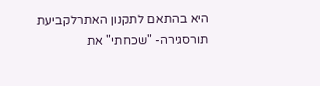היא בהתאם לתקנון האתרלקביעת תורסגירה- "שכחתי" את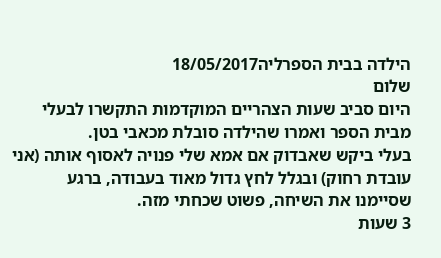הילדה בבית הספרליה18/05/2017
שלום
היום סביב שעות הצהריים המוקדמות התקשרו לבעלי מבית הספר ואמרו שהילדה סובלת מכאבי בטן.
בעלי ביקש שאבדוק אם אמא שלי פנויה לאסוף אותה (אני עובדת רחוק) ובגלל לחץ גדול מאוד בעבודה, ברגע שסיימנו את השיחה, פשוט שכחתי מזה.
3 שעות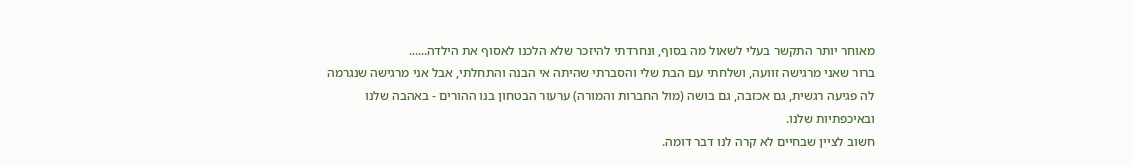מאוחר יותר התקשר בעלי לשאול מה בסוף, ונחרדתי להיזכר שלא הלכנו לאסוף את הילדה......
ברור שאני מרגישה זוועה, ושלחתי עם הבת שלי והסברתי שהיתה אי הבנה והתחלתי, אבל אני מרגישה שנגרמה לה פגיעה רגשית, גם אכזבה, גם בושה (מול החברות והמורה) ערעור הבטחון בנו ההורים - באהבה שלנו ובאיכפתיות שלנו.
חשוב לציין שבחיים לא קרה לנו דבר דומה.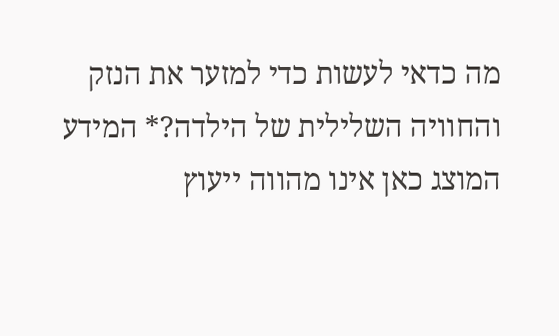מה כדאי לעשות כדי למזער את הנזק והחוויה השלילית של הילדה?* המידע המוצג כאן אינו מהווה ייעוץ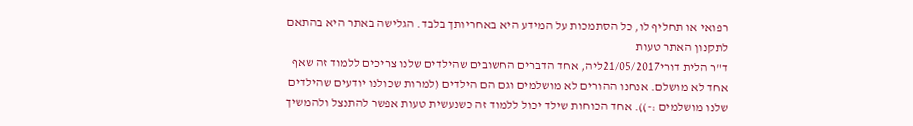רפואי או תחליף לו, כל הסתמכות על המידע היא באחריותך בלבד. הגלישה באתר היא בהתאם לתקנון האתר טעות
ד"ר הלית דורי21/05/2017ליה, אחד הדברים החשובים שהילדים שלנו צריכים ללמוד זה שאף אחד לא מושלם. אנחנו ההורים לא מושלמים וגם הם הילדים (למרות שכולנו יודעים שהילדים שלנו מושלמים :-)). אחד הכוחות שילד יכול ללמוד זה כשנעשית טעות אפשר להתנצל ולהמשיך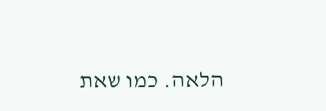הלאה. כמו שאת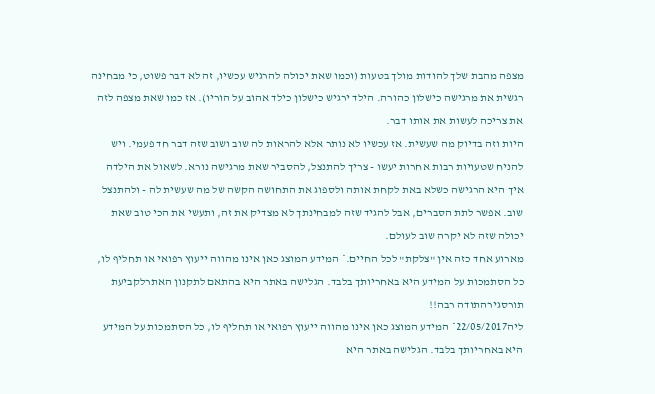מצפה מהבת שלך להודות מולך בטעות (וכמו שאת יכולה להרגיש עכשיו, זה לא דבר פשוט, כי מבחינה רגשית את מרגישה כישלון כהורה. הילד ירגיש כישלון כילד אהוב על הוריו). אז כמו שאת מצפה לזה את צריכה לעשות את אותו דבר.
היות וזה בדיוק מה שעשית. אז עכשיו לא נותר אלא להראות לה שוב ושוב שזה דבר חד פעמי. ויש להניח שטעויות רבות אחרות יעשו - צריך להתנצל, להסביר שאת מרגישה נורא. לשאול את הילדה איך היא הרגישה כשלא באת לקחת אותה ולספוג את התחושה הקשה של מה שעשית לה - ולהתנצל שוב. אפשר לתת הסברים, אבל להגיד שזה למבחינתך לא מצדיק את זה, ותעשי את הכי טוב שאת יכולה שזה לא יקרה שוב לעולם.
מארוע אחד כזה אין "צלקת" לכל החיים.* המידע המוצג כאן אינו מהווה ייעוץ רפואי או תחליף לו, כל הסתמכות על המידע היא באחריותך בלבד. הגלישה באתר היא בהתאם לתקנון האתרלקביעת תורסגירהתודה רבה!!
ליה22/05/2017* המידע המוצג כאן אינו מהווה ייעוץ רפואי או תחליף לו, כל הסתמכות על המידע היא באחריותך בלבד. הגלישה באתר היא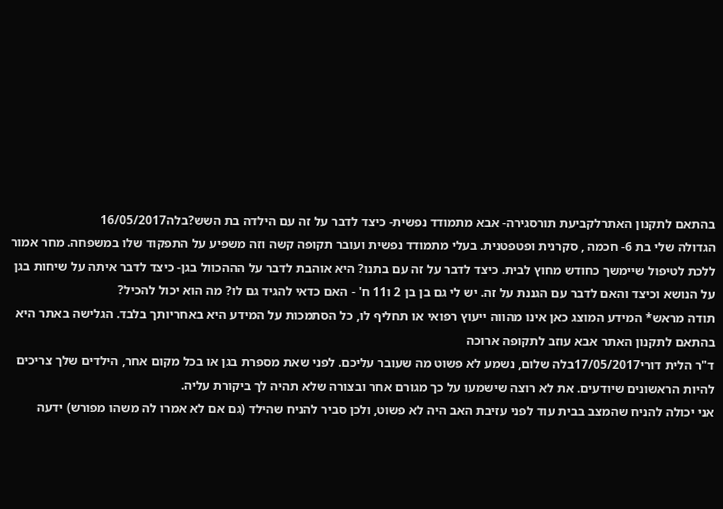בהתאם לתקנון האתרלקביעת תורסגירה- אבא מתמודד נפשית- כיצד לדבר על זה עם הילדה בת השש?בלה16/05/2017
הגדולה שלי בת 6- חכמה , סקרנית ופטפטנית. בעלי מתמודד נפשית ועובר תקופה קשה וזה משפיע על התפקוד שלו במשפחה. מחר אמור ללכת לטיפול שיימשך כחודש מחוץ לבית. כיצד לדבר על זה עם בתנו? היא אוהבת לדבר על הההכוול בגן- כיצד לדבר איתה על שיחות בגן על הנושא וכיצד והאם לדבר עם הגננת על זה. יש לי גם בן בן 2 ו11 ח' - האם כדאי להגיד גם לו? מה הוא יכול להכיל?
תודה מראש* המידע המוצג כאן אינו מהווה ייעוץ רפואי או תחליף לו, כל הסתמכות על המידע היא באחריותך בלבד. הגלישה באתר היא בהתאם לתקנון האתר אבא עוזב לתקופה ארוכה
ד"ר הלית דורי17/05/2017בלה שלום, נשמע לא פשוט מה שעובר עליכם. לפני שאת מספרת בגן או בכל מקום אחר, הילדים שלך צריכים להיות הראשונים שיודעים. את לא רוצה שישמעו על כך מגורם אחר ובצורה שלא תהיה לך ביקורת עליה.
אני יכולה להניח שהמצב בבית עוד לפני עזיבת האב היה לא פשוט, ולכן סביר להניח שהילד (גם אם לא אמרו לה משהו מפורש) ידעה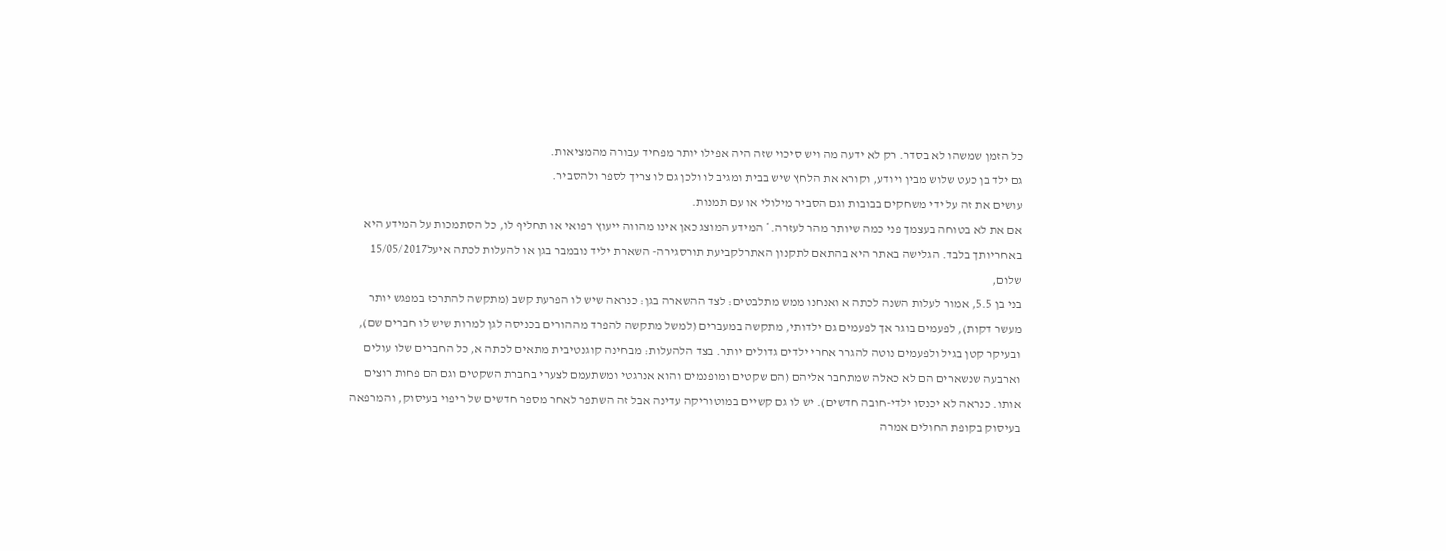כל הזמן שמשהו לא בסדר. רק לא ידעה מה ויש סיכוי שזה היה אפילו יותר מפחיד עבורה מהמציאות.
גם ילד בן כעט שלוש מבין ויודע, וקורא את הלחץ שיש בבית ומגיב לו ולכן גם לו צריך לספר ולהסביר.
עושים את זה על ידי משחקים בבובות וגם הסביר מילולי או עם תמנות.
אם את לא בטוחה בעצמך פני כמה שיותר מהר לעזרה.* המידע המוצג כאן אינו מהווה ייעוץ רפואי או תחליף לו, כל הסתמכות על המידע היא באחריותך בלבד. הגלישה באתר היא בהתאם לתקנון האתרלקביעת תורסגירה- השארת יליד נובמבר בגן או להעלות לכתה איעל15/05/2017
שלום,
בני בן 5.5, אמור לעלות השנה לכתה א ואנחנו ממש מתלבטים: לצד ההשארה בגן: כנראה שיש לו הפרעת קשב (מתקשה להתרכז במפגש יותר מעשר דקות), לפעמים בוגר אך לפעמים גם ילדותי, מתקשה במעברים (למשל מתקשה להפרד מההורים בכניסה לגן למרות שיש לו חברים שם), ובעיקר קטן בגיל ולפעמים נוטה להגרר אחרי ילדים גדולים יותר. בצד הלהעלות: מבחינה קוגנטיבית מתאים לכתה א, כל החברים שלו עולים וארבעה שנשארים הם לא כאלה שמתחבר אליהם (הם שקטים ומופנמים והוא אנרגטי ומשתעמם לצערי בחברת השקטים וגם הם פחות רוצים אותו. כנראה לא יכנסו ילדי-חובה חדשים). יש לו גם קשיים במוטוריקה עדינה אבל זה השתפר לאחר מספר חדשים של ריפוי בעיסוק, והמרפאה בעיסוק בקופת החולים אמרה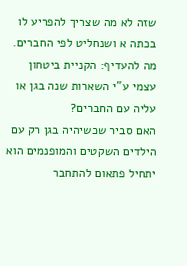שזה לא מה שצריך להפריע לו בכתה א ושנחליט לפי החברים.
מה להעדיף: הקניית ביטחון עצמי ע"י השארות שנה בגן או עליה עם החברים?
האם סביר שכשיהיה בגן רק עם הילדים השקטים והמופנמים הוא יתחיל פתאום להתחבר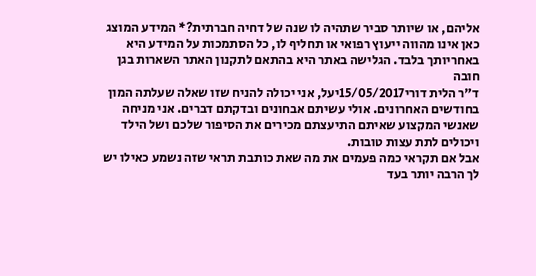אליהם, או שיותר סביר שתהיה לו שנה של דחיה חברתית?* המידע המוצג כאן אינו מהווה ייעוץ רפואי או תחליף לו, כל הסתמכות על המידע היא באחריותך בלבד. הגלישה באתר היא בהתאם לתקנון האתר השארות בגן חובה
ד"ר הלית דורי15/05/2017יעל, אני יכולה להניח שזו שאלה שעלתה המון בחודשים האחרונים. אולי עשיתם אבחונים ובדקתם דברים. אני מניחה שאנשי המקצוע שאיתם התיעצתם מכירים את הסיפור שלכם ושל הילד ויכולים לתת עצות טובות.
אבל אם תקראי כמה פעמים את מה שאת כותבת תראי שזה נשמע כאילו יש לך הרבה יותר בעד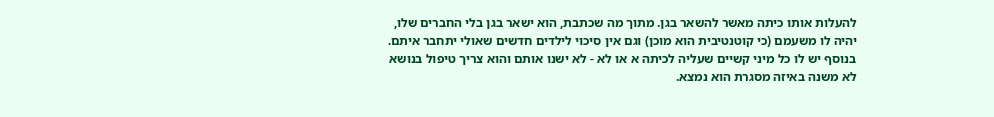להעלות אותו כיתה מאשר להשאר בגן. מתוך מה שכתבת, הוא ישאר בגן בלי החברים שלו, יהיה לו משעמם (כי קוטנטיבית הוא מוכן) וגם אין סיכוי לילדים חדשים שאולי יתחבר איתם. בנוסף יש לו כל מיני קשיים שעליה לכיתה א או לא - לא ישנו אותם והוא צריך טיפול בנושא לא משנה באיזה מסגרת הוא נמצא.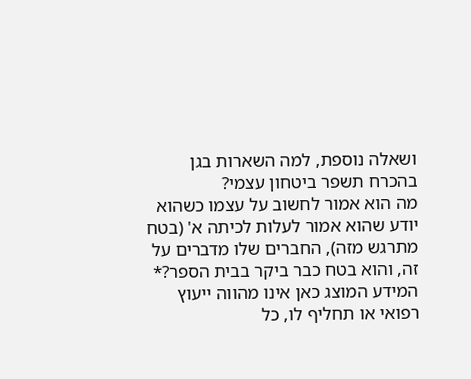ושאלה נוספת, למה השארות בגן בהכרח תשפר ביטחון עצמי?
מה הוא אמור לחשוב על עצמו כשהוא יודע שהוא אמור לעלות לכיתה א' (בטח מתרגש מזה), החברים שלו מדברים על זה, והוא בטח כבר ביקר בבית הספר?* המידע המוצג כאן אינו מהווה ייעוץ רפואי או תחליף לו, כל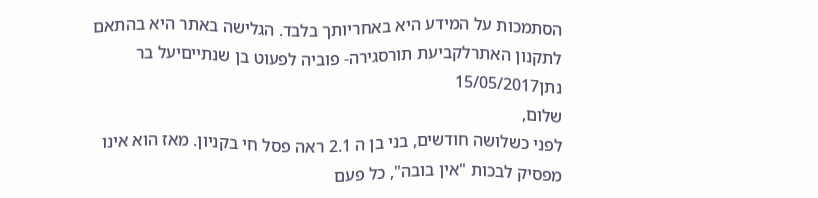הסתמכות על המידע היא באחריותך בלבד. הגלישה באתר היא בהתאם לתקנון האתרלקביעת תורסגירה- פוביה לפעוט בן שנתייםיעל בר נתן15/05/2017
שלום,
לפני כשלושה חודשים, בני בן ה 2.1 ראה פסל חי בקניון. מאז הוא אינו מפסיק לבכות "אין בובה", כל פעם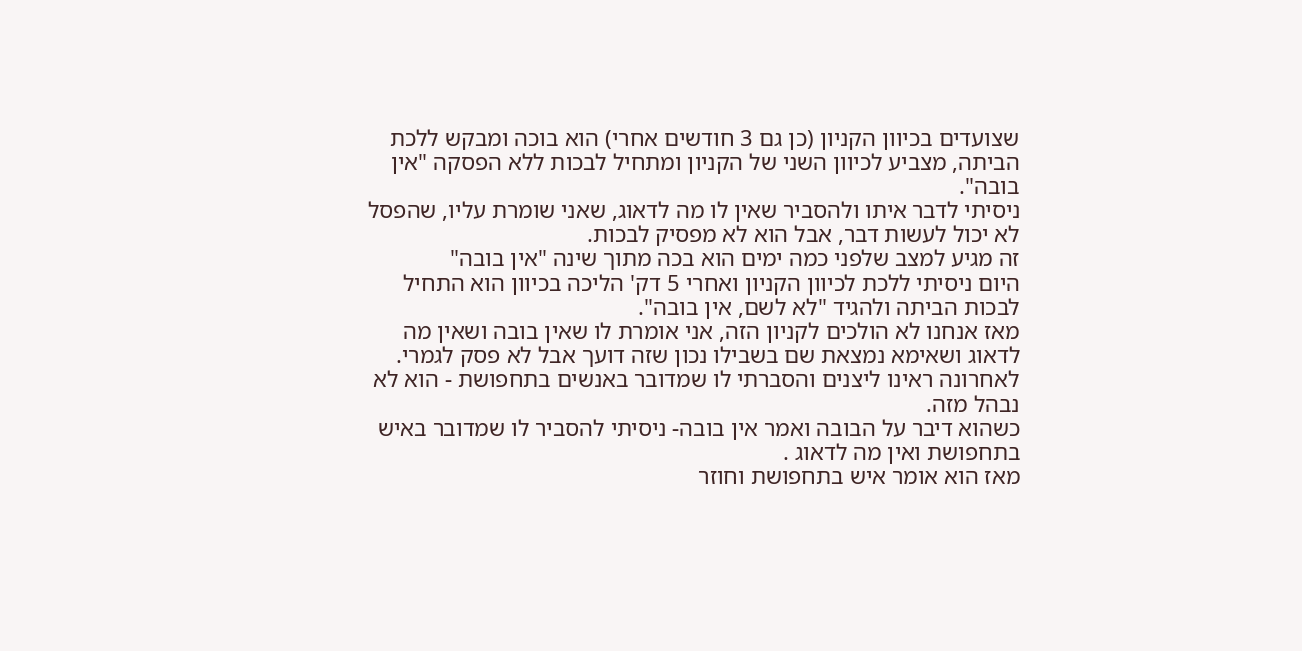שצועדים בכיוון הקניון (כן גם 3 חודשים אחרי) הוא בוכה ומבקש ללכת הביתה, מצביע לכיוון השני של הקניון ומתחיל לבכות ללא הפסקה "אין בובה".
ניסיתי לדבר איתו ולהסביר שאין לו מה לדאוג, שאני שומרת עליו, שהפסל לא יכול לעשות דבר, אבל הוא לא מפסיק לבכות.
זה מגיע למצב שלפני כמה ימים הוא בכה מתוך שינה "אין בובה"
היום ניסיתי ללכת לכיוון הקניון ואחרי 5 דק' הליכה בכיוון הוא התחיל לבכות הביתה ולהגיד "לא לשם, אין בובה".
מאז אנחנו לא הולכים לקניון הזה, אני אומרת לו שאין בובה ושאין מה לדאוג ושאימא נמצאת שם בשבילו נכון שזה דועך אבל לא פסק לגמרי.
לאחרונה ראינו ליצנים והסברתי לו שמדובר באנשים בתחפושת - הוא לא נבהל מזה.
כשהוא דיבר על הבובה ואמר אין בובה- ניסיתי להסביר לו שמדובר באיש בתחפושת ואין מה לדאוג .
מאז הוא אומר איש בתחפושת וחוזר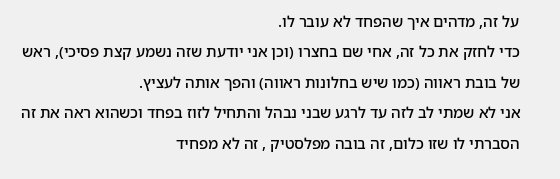על זה, מדהים איך שהפחד לא עובר לו.
כדי לחזק את כל זה, אחי שם בחצרו (וכן אני יודעת שזה נשמע קצת פסיכי), ראש של בובת ראווה (כמו שיש בחלונות ראווה) והפך אותה לעציץ.
אני לא שמתי לב לזה עד לרגע שבני נבהל והתחיל לזוז בפחד וכשהוא ראה את זה הסברתי לו שזו כלום, זה בובה מפלסטיק , זה לא מפחיד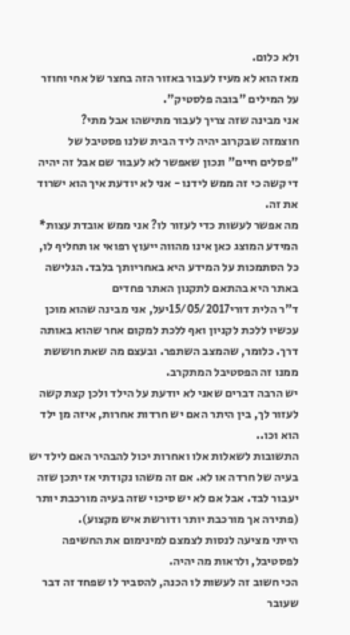ולא כלום.
מאז הוא לא מעיז לעבור באזור הזה בחצר של אחי וחוזר על המילים "בובה פלסטיק".
אני מבינה שזה צריך לעבור מתישהו אבל מתי?
חוצמזה שבקרוב יהיה ליד הבית שלנו פסטיבל של "פסלים חיים" ונכון שאפשר לא לעבור שם אבל זה יהיה די קשה כי זה ממש לידנו - אני לא יודעת איך הוא ישרוד את זה.
מה אפשר לעשות כדי לעזור לו? אני ממש אובדת עצות* המידע המוצג כאן אינו מהווה ייעוץ רפואי או תחליף לו, כל הסתמכות על המידע היא באחריותך בלבד. הגלישה באתר היא בהתאם לתקנון האתר פחדים
ד"ר הלית דורי15/05/2017יעל, אני מבינה שהוא מוכן עכשיו ללכת לקניון ואף ללכת למקום אחר שהוא באותה דרך. כלומר, שהמצב השתפר. ובעצם מה שאת חוששת ממנו זה הפסטיבל המתקרב.
יש הרבה דברים שאני לא יודעת על הילד ולכן קצת קשה לעזור לך, בין היתר האם יש חרדות אחרות, איזה מן ילד הוא וכו..
התשובות לשאלות אלו ואחרות יכול להבהיר האם לילד יש בעיה של חרדה או לא. אם זה משהו נקודתי אז יתכן שזה יעבור לבד. אבל אם לא יש סיכוי שזה בעיה מורכבת יותר (פתירה אך מורכבת יותר ודורשת איש מקצוע).
הייתי מציעה לנסות לצמצם למינימום את החשיפה לפסטיבל, ולראות מה יהיה.
הכי חשוב זה לעשות לו הכנה, להסביר לו שפחד זה דבר שעובר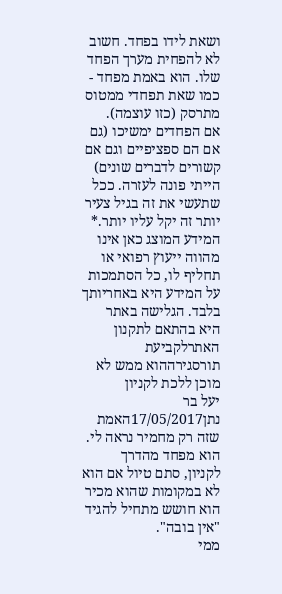ושאת לידו בפחד. חשוב לא להפחית מערך הפחד שלו. הוא באמת מפחד - כמו שאת תפחדי ממטוס מתרסק (כזו עוצמה).
אם הפחדים ימשיכו (גם אם הם ספציפיים וגם אם קשורים לדברים שונים) הייתי פונה לעזרה. ככל שתעשי את זה בגיל צעיר יותר זה יקל עליו יותר.* המידע המוצג כאן אינו מהווה ייעוץ רפואי או תחליף לו, כל הסתמכות על המידע היא באחריותך בלבד. הגלישה באתר היא בהתאם לתקנון האתרלקביעת תורסגירההוא ממש לא מוכן ללכת לקניון
יעל בר נתן17/05/2017האמת שזה רק מחמיר נראה לי. הוא מפחד מהדרך לקניון, סתם טיול אם הוא לא במקומות שהוא מכיר הוא חושש מתחיל להגיד "אין בובה".
ממי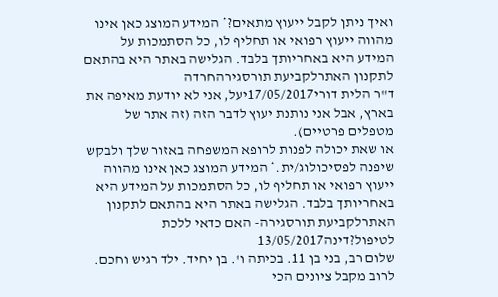ואיך ניתן לקבל ייעוץ מתאים?* המידע המוצג כאן אינו מהווה ייעוץ רפואי או תחליף לו, כל הסתמכות על המידע היא באחריותך בלבד. הגלישה באתר היא בהתאם לתקנון האתרלקביעת תורסגירהחרדה
ד"ר הלית דורי17/05/2017יעל, אני לא יודעת מאיפה את בארץ, אבל אני נותנת יעוץ לדבר הזה (זה אתר של מטפלים פרטיים).
או שאת יכולה לפנות לרופא המשפחה באזור שלך ולבקש שיפנה לפסיכולוג/ית.* המידע המוצג כאן אינו מהווה ייעוץ רפואי או תחליף לו, כל הסתמכות על המידע היא באחריותך בלבד. הגלישה באתר היא בהתאם לתקנון האתרלקביעת תורסגירה- האם כדאי ללכת לטיפול?דינה13/05/2017
שלום רב, בני בן 11. בכיתה ו'. בן יחיד. ילד רגיש וחכם. לרוב מקבל ציונים הכי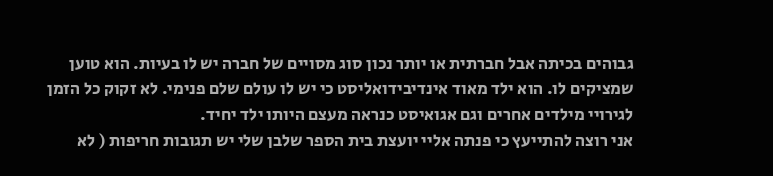גבוהים בכיתה אבל חברתית או יותר נכון סוג מסויים של חברה יש לו בעיות. הוא טוען שמציקים לו. הוא ילד מאוד אינדיבידואליסט כי יש לו עולם שלם פנימי. לא זקוק כל הזמן לגירויי מילדים אחרים וגם אגואיסט כנראה מעצם היותו ילד יחיד.
אני רוצה להתייעץ כי פנתה אליי יועצת בית הספר שלבן שלי יש תגובות חריפות ( לא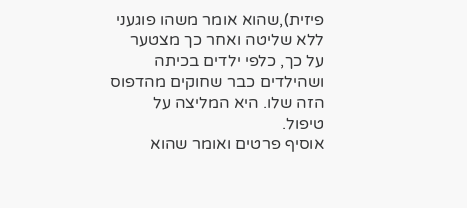פיזית),שהוא אומר משהו פוגעני ללא שליטה ואחר כך מצטער על כך, כלפי ילדים בכיתה ושהילדים כבר שחוקים מהדפוס הזה שלו. היא המליצה על טיפול.
אוסיף פרטים ואומר שהוא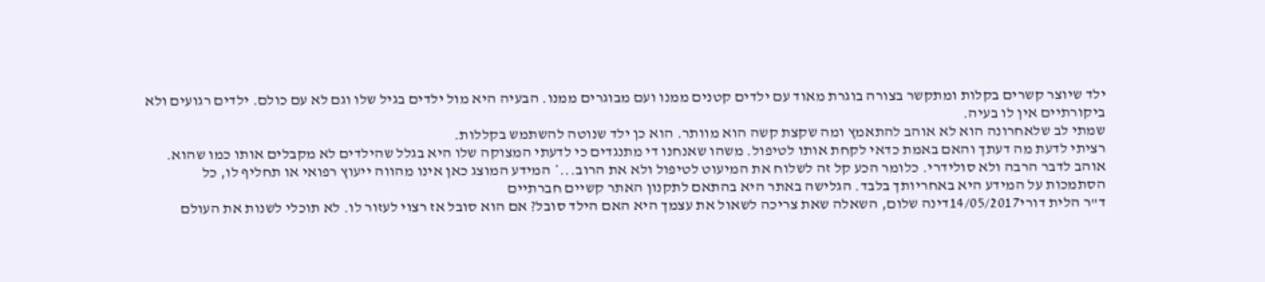ילד שיוצר קשרים בקלות ומתקשר בצורה בוגרת מאוד עם ילדים קטנים ממנו ועם מבוגרים ממנו. הבעיה היא מול ילדים בגיל שלו וגם לא עם כולם. ילדים רגועים ולא ביקורתיים אין לו בעיה.
שמתי לב שלאחרונה הוא לא אוהב להתאמץ ומה שקצת קשה הוא מוותר. הוא כן ילד שנוטה להשתמש בקללות.
רציתי לדעת מה דעתך והאם באמת כדאי לקחת אותו לטיפול. משהו שאנחנו די מתנגדים כי לדעתי המצוקה שלו היא בגלל שהילדים לא מקבלים אותו כמו שהוא. אוהב לדבר הרבה ולא סולידרי. כלומר הכע קל זה לשלוח את המיעוט לטיפול ולא את הרוב...* המידע המוצג כאן אינו מהווה ייעוץ רפואי או תחליף לו, כל הסתמכות על המידע היא באחריותך בלבד. הגלישה באתר היא בהתאם לתקנון האתר קשיים חברתיים
ד"ר הלית דורי14/05/2017דינה שלום, השאלה שאת צריכה לשאול את עצמך היא האם הילד סובל? אם הוא סובל אז רצוי לעזור לו. לא תוכלי לשנות את העולם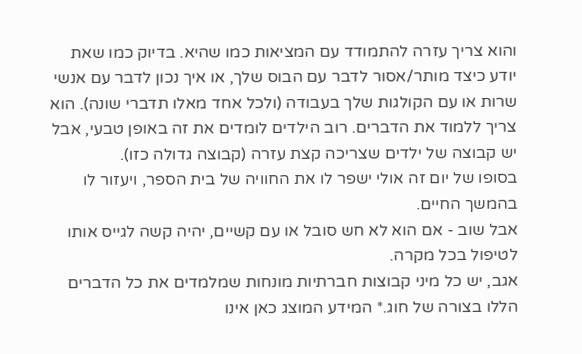והוא צריך עזרה להתמודד עם המציאות כמו שהיא. בדיוק כמו שאת יודע כיצד מותר/אסור לדבר עם הבוס שלך, או איך נכון לדבר עם אנשי שרות או עם הקולגות שלך בעבודה (ולכל אחד מאלו תדברי שונה). הוא צריך ללמוד את הדברים. רוב הילדים לומדים את זה באופן טבעי, אבל יש קבוצה של ילדים שצריכה קצת עזרה (קבוצה גדולה כזו).
בסופו של יום זה אולי ישפר לו את החוויה של בית הספר, ויעזור לו בהמשך החיים.
אבל שוב - אם הוא לא חש סובל או עם קשיים, יהיה קשה לגייס אותו לטיפול בכל מקרה.
אגב, יש כל מיני קבוצות חברתיות מונחות שמלמדים את כל הדברים הללו בצורה של חוג.* המידע המוצג כאן אינו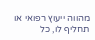מהווה ייעוץ רפואי או תחליף לו, כל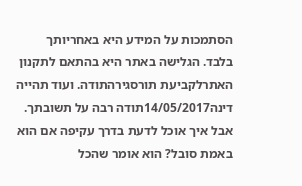הסתמכות על המידע היא באחריותך בלבד. הגלישה באתר היא בהתאם לתקנון האתרלקביעת תורסגירהתודה. ועוד תהייה
דינה14/05/2017תודה רבה על תשובתך. אבל איך אוכל לדעת בדרך עקיפה אם הוא באמת סובל? הוא אומר שהכל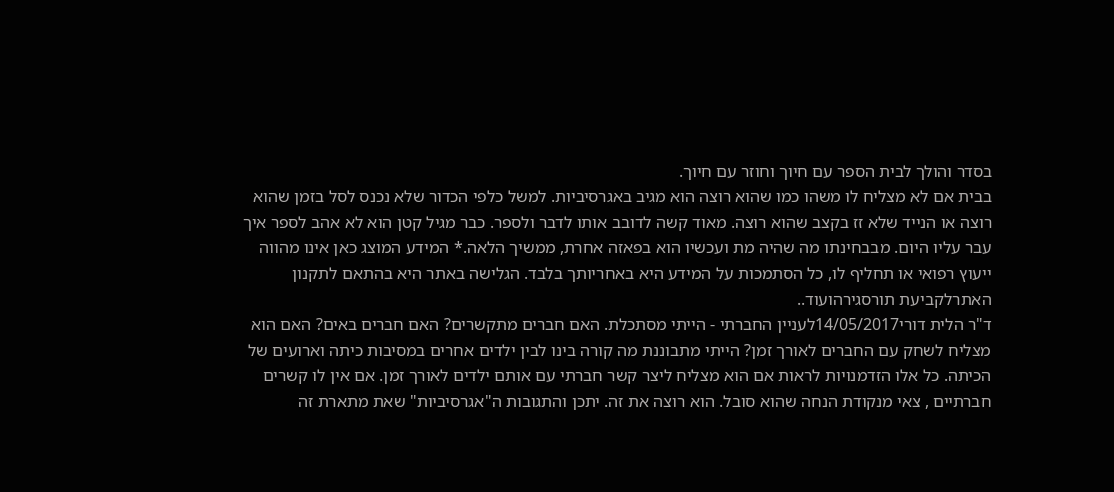בסדר והולך לבית הספר עם חיוך וחוזר עם חיוך.
בבית אם לא מצליח לו משהו כמו שהוא רוצה הוא מגיב באגרסיביות. למשל כלפי הכדור שלא נכנס לסל בזמן שהוא רוצה או הנייד שלא זז בקצב שהוא רוצה. מאוד קשה לדובב אותו לדבר ולספר. כבר מגיל קטן הוא לא אהב לספר איך עבר עליו היום. מבבחינתו מה שהיה מת ועכשיו הוא בפאזה אחרת, ממשיך הלאה.* המידע המוצג כאן אינו מהווה ייעוץ רפואי או תחליף לו, כל הסתמכות על המידע היא באחריותך בלבד. הגלישה באתר היא בהתאם לתקנון האתרלקביעת תורסגירהועוד..
ד"ר הלית דורי14/05/2017לעניין החברתי - הייתי מסתכלת. האם חברים מתקשרים? האם חברים באים? האם הוא מצליח לשחק עם החברים לאורך זמן? הייתי מתבוננת מה קורה בינו לבין ילדים אחרים במסיבות כיתה וארועים של הכיתה. כל אלו הזדמנויות לראות אם הוא מצליח ליצר קשר חברתי עם אותם ילדים לאורך זמן. אם אין לו קשרים חברתיים , צאי מנקודת הנחה שהוא סובל. הוא רוצה את זה. יתכן והתגובות ה"אגרסיביות" שאת מתארת זה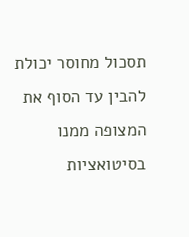תסכול מחוסר יכולת להבין עד הסוף את המצופה ממנו בסיטואציות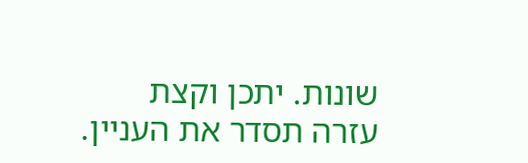שונות. יתכן וקצת עזרה תסדר את העניין.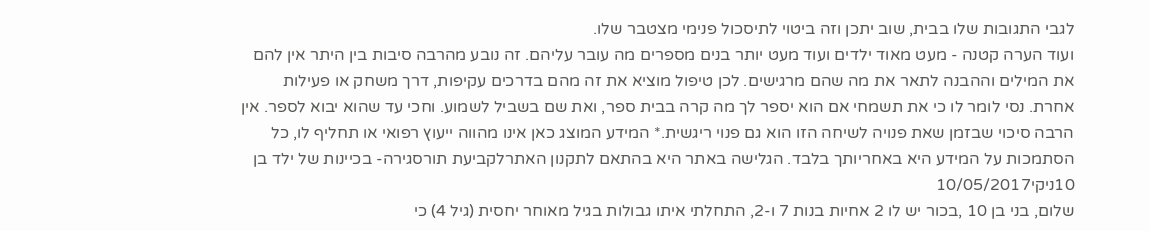לגבי התגובות שלו בבית, שוב יתכן וזה ביטוי לתיסכול פנימי מצטבר שלו.
ועוד הערה קטנה - מעט מאוד ילדים ועוד מעט יותר בנים מספרים מה עובר עליהם. זה נובע מהרבה סיבות בין היתר אין להם את המילים וההבנה לתאר את מה שהם מרגישים. לכן טיפול מוציא את זה מהם בדרכים עקיפות, דרך משחק או פעילות אחרת. נסי לומר לו כי את תשמחי אם הוא יספר לך מה קרה בבית ספר, ואת שם בשביל לשמוע. וחכי עד שהוא יבוא לספר. אין הרבה סיכוי שבזמן שאת פנויה לשיחה הזו הוא גם פנוי ריגשית.* המידע המוצג כאן אינו מהווה ייעוץ רפואי או תחליף לו, כל הסתמכות על המידע היא באחריותך בלבד. הגלישה באתר היא בהתאם לתקנון האתרלקביעת תורסגירה- בכיינות של ילד בן 10ניקי10/05/2017
שלום, בני בן 10 ,בכור יש לו 2 אחיות בנות 7 ו-2, התחלתי איתו גבולות בגיל מאוחר יחסית (גיל 4) כי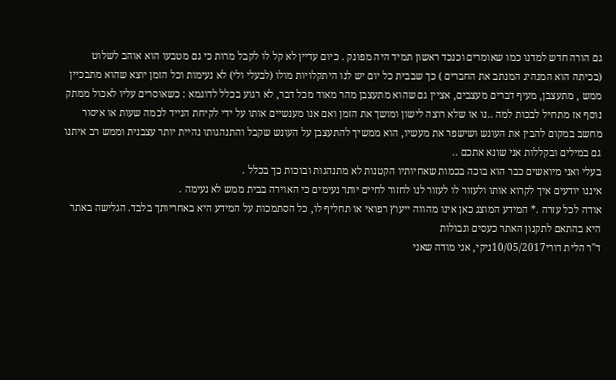גם הורה חדש למדנו כמו שאומרים וכנכד ראשון תמיד היה מפונק . כיום עדיין לא קל לו לקבל מרות כי גם מטבעו הוא אוהב לשלוט (בכיתה הוא המנהיג המנתב את החברים ) כך שבבית כל יום יש לנו היתקלויות מולו (לבעלי ולי) לא נעימות וכל הזמן יוצא שהוא מתבכיין ממש , מתעצבן, מעיף דברים מעצבים, אציין גם שהוא מתעצבן מהר מאוד מכל דבר, לא רגוע בכלל לדוגמא : כשאוסרים עליו לאכול ממתק נוסף אז מתחיל לבכות למה ..נו או שלא רוצה לישון ומושך את הזמן ואם אנו מענשיים אותו על ידי לקיחת הנייד לכמה שעות או איסור מחשב במקום להבין את העונש ושישפר את מעשיו, הוא ממשיך להתעצבן על העונש שקבל והתנהגותו נהיית יותר עצבנית וממש רב איתנו גם במילים ובקללות אני שונא אתכם ..
בעלי ואני מיואשים כבר הוא בוכה בכמות שאחיותיו הקטנות לא מתנהגות ובוכות כך בכלל .
איננו יודעים איך לקרוא אותו ולעזור לו לעזור לנו לחזור לחיים יותר נעימים כי האוירה בבית ממש לא נעימה .
אודה לכל עזרה .* המידע המוצג כאן אינו מהווה ייעוץ רפואי או תחליף לו, כל הסתמכות על המידע היא באחריותך בלבד. הגלישה באתר היא בהתאם לתקנון האתר כעסים וגבולות
ד"ר הלית דורי10/05/2017ניקי, אני מודה שאני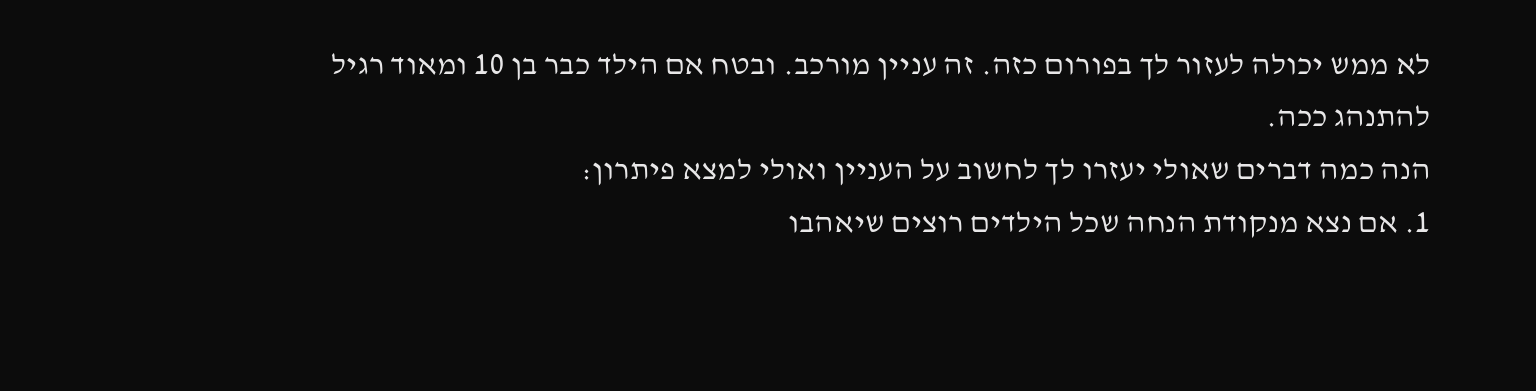לא ממש יכולה לעזור לך בפורום כזה. זה עניין מורכב. ובטח אם הילד כבר בן 10 ומאוד רגיל להתנהג ככה.
הנה כמה דברים שאולי יעזרו לך לחשוב על העניין ואולי למצא פיתרון:
1. אם נצא מנקודת הנחה שכל הילדים רוצים שיאהבו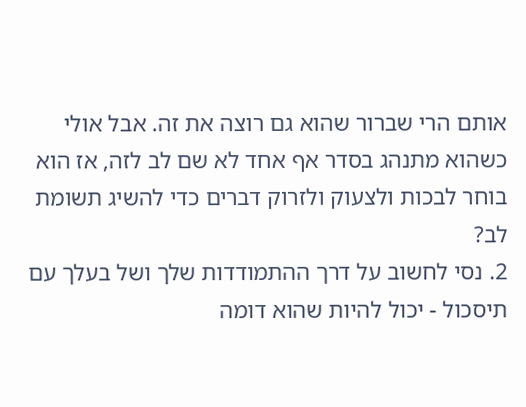אותם הרי שברור שהוא גם רוצה את זה. אבל אולי כשהוא מתנהג בסדר אף אחד לא שם לב לזה, אז הוא בוחר לבכות ולצעוק ולזרוק דברים כדי להשיג תשומת לב?
2. נסי לחשוב על דרך ההתמודדות שלך ושל בעלך עם תיסכול - יכול להיות שהוא דומה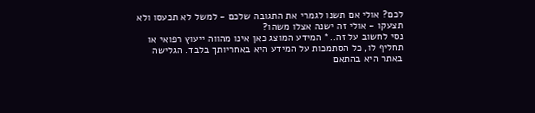לכם? אולי אם תשנו לגמרי את התגובה שלכם - למשל לא תכעסו ולא תצעקו - אולי זה ישנה אצלו משהו?
נסי לחשוב על זה..* המידע המוצג כאן אינו מהווה ייעוץ רפואי או תחליף לו, כל הסתמכות על המידע היא באחריותך בלבד. הגלישה באתר היא בהתאם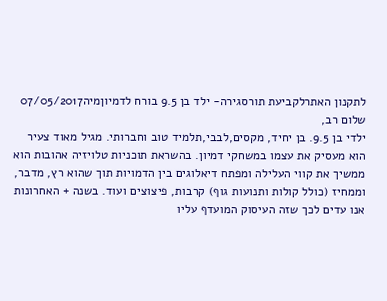לתקנון האתרלקביעת תורסגירה- ילד בן 9.5 בורח לדמיוןמיה07/05/2017
שלום רב,
ילדי בן 9.5. בן יחיד, מקסים,לבבי,תלמיד טוב וחברותי. מגיל מאוד צעיר הוא מעסיק את עצמו במשחקי דמיון. בהשראת תוכניות טלויזיה אהובות הוא ממשיך את קווי העלילה ומפתח דיאלוגים בין הדמויות תוך שהוא רץ, מדבר, וממחיז (כולל קולות ותנועות גוף) קרבות, פיצוצים ועוד. בשנה + האחרונות אנו עדים לכך שזה העיסוק המועדף עליו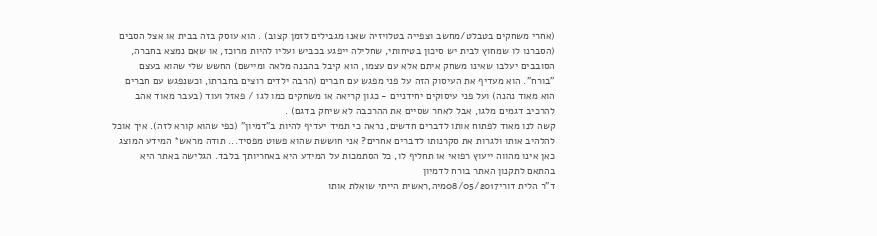(אחרי משחקים בטבלט/מחשב וצפייה בטלויזיה שאנו מגבילים לזמן קצוב) . הוא עוסק בזה בבית או אצל הסבים (הסברנו לו שמחוץ לבית יש סיכון בטיחותי, שחלילה ייפגע בכביש ועליו להיות מרוכז, או שאם נמצא בחברה, הסובבים יעלבו שאינו משחק איתם אלא עם עצמו, הוא קיבל בהבנה מלאה ומיישם) החשש שלי שהוא בעצם "בורח". הוא מעדיף את העיסוק הזה על פני מפגש עם חברים (הרבה ילדים רוצים בחברתו, וכשנפגש עם חברים הוא מאוד נהנה) ועל פני עיסוקים יחידניים - כגון קריאה או משחקים כמו לגו / פאזל ועוד (בעבר מאוד אהב להרכיב דגמים מלגו, אבל לאחר שסיים את ההרכבה לא שיחק בדגם) .
קשה לנו מאוד לפתוח אותו לדברים חדשים, נראה כי תמיד יעדיף להיות ב"דמיון" (כפי שהוא קורא לזה). איך אוכל להלהיב אותו ולגרות את סקרנותו לדברים אחרים? אני חוששת שהוא פשוט מפסיד... תודה מראש* המידע המוצג כאן אינו מהווה ייעוץ רפואי או תחליף לו, כל הסתמכות על המידע היא באחריותך בלבד. הגלישה באתר היא בהתאם לתקנון האתר בורח לדמיון
ד"ר הלית דורי08/05/2017מיה,ראשית הייתי שואלת אותו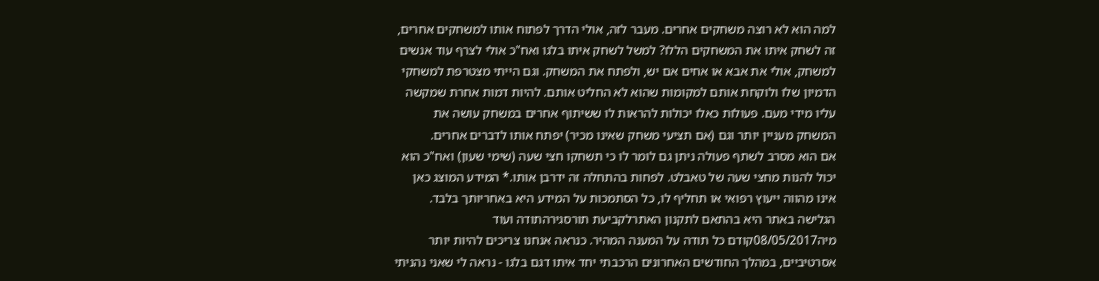למה הוא לא רוצה משחקים אחרים. מעבר לזה, אולי הדרך לפתוח אותו למשחקים אחרים, זה לשחק איתו את המשחקים הללו? למשל לשחק איתו בלגו ואח"כ אולי לצרף עוד אנשים למשחק, אולי את אבא או אחים אם יש, ולפתח את המשחק. וגם הייתי מצטרפת למשחקי הדמיון שלו ולוקחת אותם למקומות שהוא לא החליט אותם. להיות דמות אחרת שמקשה עליו מידי מעם. פעולות כאלו יכולות להראות לו ששיתוף אחרים במשחק עושה את המשחק מעניין יותר וגם (אם תציעי משחק שאינו מכיר) יפתח אותו לדברים אחרים.
אם הוא מסרב לשתף פעולה ניתן גם לומר לו כי תשחקו חצי שעה (שימי שעון) ואח"כ הוא יכול להנות מחצי שעה של טאבלט. לפחות בהתחלה זה ידרבן אותו.* המידע המוצג כאן אינו מהווה ייעוץ רפואי או תחליף לו, כל הסתמכות על המידע היא באחריותך בלבד. הגלישה באתר היא בהתאם לתקנון האתרלקביעת תורסגירהתודה ועוד
מיה08/05/2017קודם כל תודה על המענה המהיר. כנראה אנחנו צריכים להיות יותר אסרטיביים, במהלך החודשים האחרונים הרכבתי יחד איתו דגם בלגו - נראה לי שאני נהניתי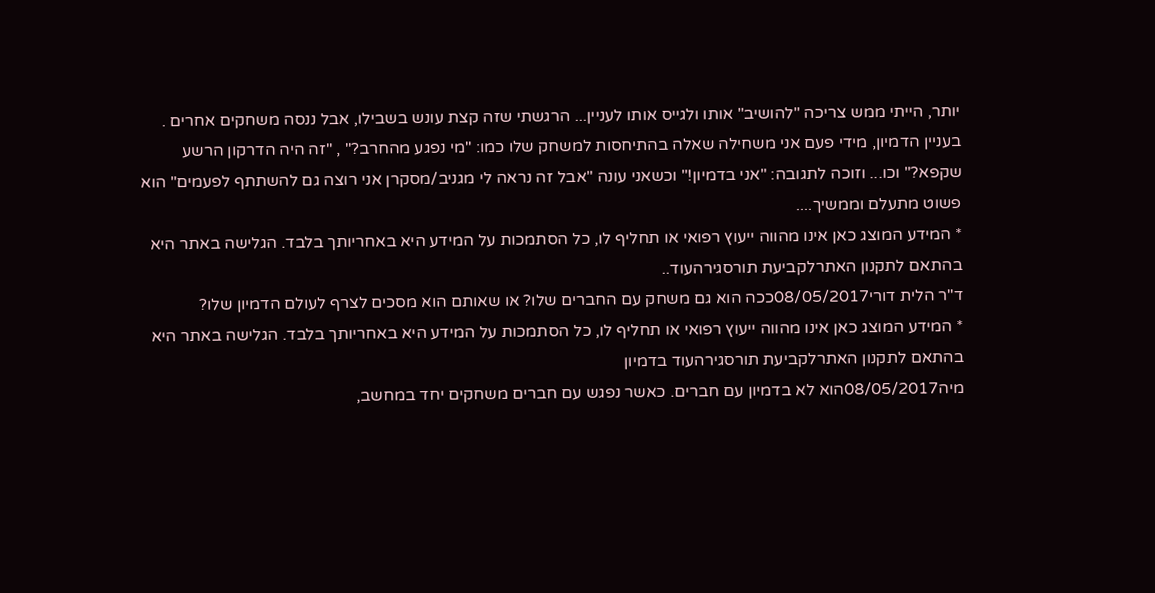יותר, הייתי ממש צריכה "להושיב" אותו ולגייס אותו לעניין... הרגשתי שזה קצת עונש בשבילו, אבל ננסה משחקים אחרים . בעניין הדמיון, מידי פעם אני משחילה שאלה בהתיחסות למשחק שלו כמו: "מי נפגע מהחרב?" , "זה היה הדרקון הרשע שקפא?" וכו... וזוכה לתגובה: "אני בדמיון!" וכשאני עונה "אבל זה נראה לי מגניב/מסקרן אני רוצה גם להשתתף לפעמים" הוא פשוט מתעלם וממשיך....
* המידע המוצג כאן אינו מהווה ייעוץ רפואי או תחליף לו, כל הסתמכות על המידע היא באחריותך בלבד. הגלישה באתר היא בהתאם לתקנון האתרלקביעת תורסגירהעוד..
ד"ר הלית דורי08/05/2017ככה הוא גם משחק עם החברים שלו? או שאותם הוא מסכים לצרף לעולם הדמיון שלו?
* המידע המוצג כאן אינו מהווה ייעוץ רפואי או תחליף לו, כל הסתמכות על המידע היא באחריותך בלבד. הגלישה באתר היא בהתאם לתקנון האתרלקביעת תורסגירהעוד בדמיון
מיה08/05/2017הוא לא בדמיון עם חברים. כאשר נפגש עם חברים משחקים יחד במחשב,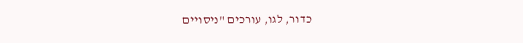כדור, לגו, עורכים "ניסויים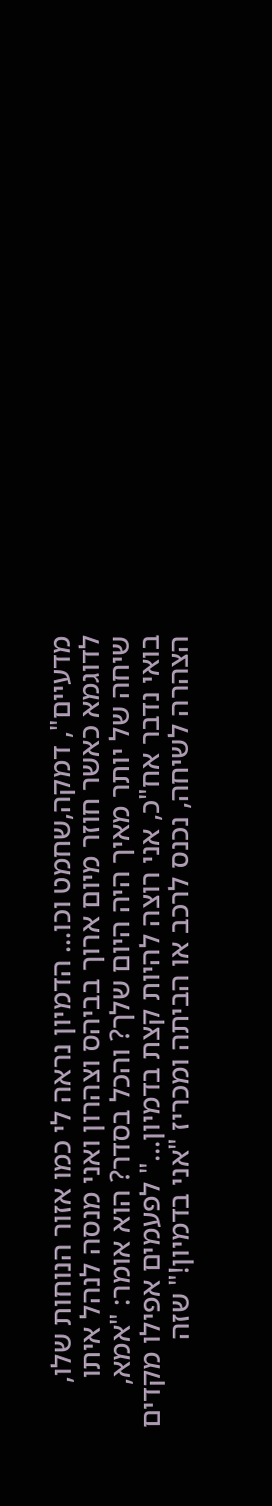מדעיים", דמקה,שחמט וכו... הדמיון נראה לי כמו אזור הנוחות שלו, לדוגמא כאשר חוזר מיום ארוך בביהס וצהרון ואני מנסה לנהל איתו שיחה של יותר מאיך היה היום שלך? והכל בסדר? הוא אומר: "אמא, בואי נדבר אח"כ, אני רוצה להיות קצת בדמיון..." לפעמים אפילו מקדים הצהרה לשיחה, נכנס לרכב או הביתה ומכריז "אני בדמיון!" שזה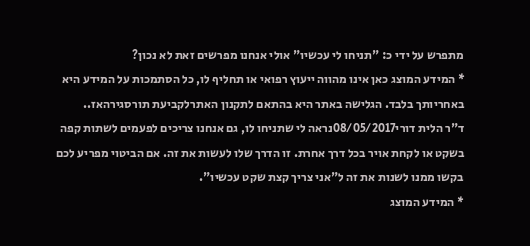מתפרש על ידי כ: "תניחו לי עכשיו" אולי אנחנו מפרשים זאת לא נכון?
* המידע המוצג כאן אינו מהווה ייעוץ רפואי או תחליף לו, כל הסתמכות על המידע היא באחריותך בלבד. הגלישה באתר היא בהתאם לתקנון האתרלקביעת תורסגירהאז..
ד"ר הלית דורי08/05/2017נראה לי שתניחו לו, גם אנחנו צריכים לפעמים לשתות קפה בשקט או לקחת אויר בכל דרך אחרת. זו הדרך שלו לעשות את זה. אם הביטוי מפריע לכם בקשו ממנו לשנות את זה ל"אני צריך קצת שקט עכשיו".
* המידע המוצג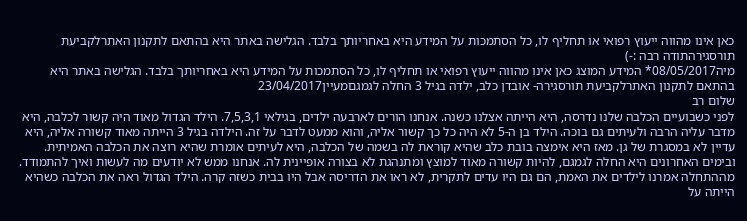כאן אינו מהווה ייעוץ רפואי או תחליף לו, כל הסתמכות על המידע היא באחריותך בלבד. הגלישה באתר היא בהתאם לתקנון האתרלקביעת תורסגירהתודה רבה :-)
מיה08/05/2017* המידע המוצג כאן אינו מהווה ייעוץ רפואי או תחליף לו, כל הסתמכות על המידע היא באחריותך בלבד. הגלישה באתר היא בהתאם לתקנון האתרלקביעת תורסגירה- אובדן כלב, ילדה בגיל 3 החלה לגמגםמעיין23/04/2017
שלום רב
לפני כשבועיים הכלבה שלנו נדרסה, היא הייתה אצלנו כשנה. אנחנו הורים לארבעה ילדים, בגילאי 7,5,3,1. הילד הגדול מאוד היה קשור לכלבה, היא מדבר עליה הרבה ולעיתים גם בוכה. הילד בן ה-5 לא היה כל כך קשור אליה, והוא ממעט לדבר על זה. הילדה בגיל 3 הייתה מאוד קשורה אליה, היא עדיין לא במסגרת של גן. מאז היא אימצה בובת כלב שהיא קוראת לה בשמה של הכלבה, היא לעיתים אומרת שהיא רוצה את הכלבה האמיתית. ובימים האחרונים היא החלה לגמגם, להיות קשורה מאוד למוצץ ומתנהגת לא בצורה אופיינית לה. אנחנו ממש לא יודעים מה לעשות ואיך להתמודד. מההתחלה אמרנו לילדים את האמת, הם גם היו עדים לתקרית, לא ראו את הדריסה אבל היו בבית כשזה קרה. הילד הגדול ראה את הכלבה כשהיא הייתה על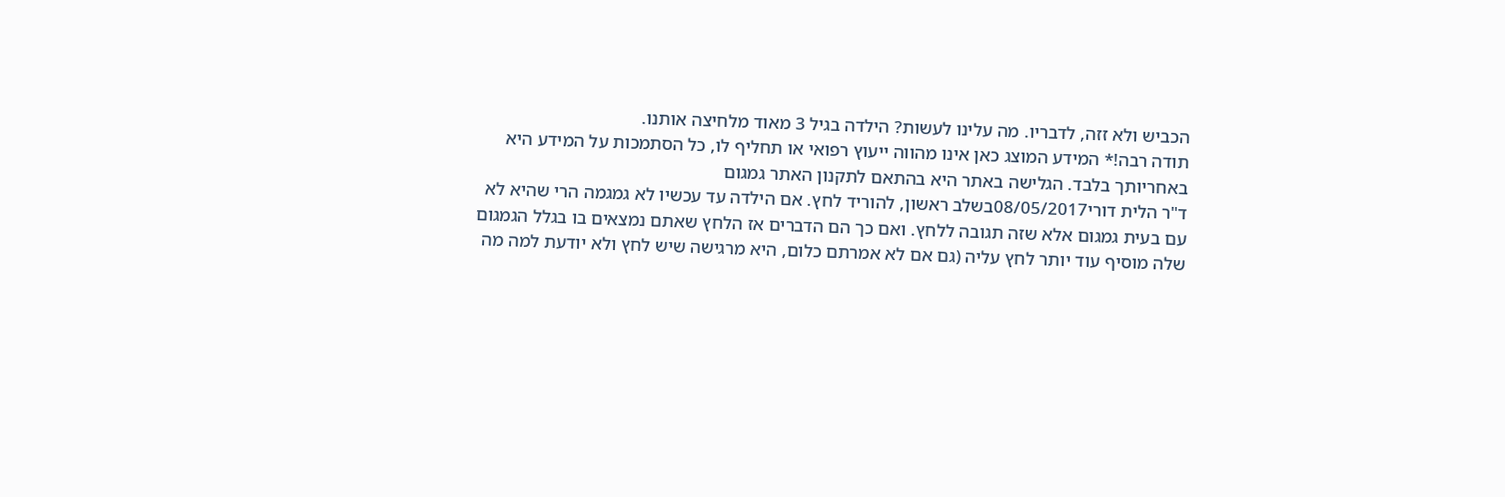הכביש ולא זזה, לדבריו. מה עלינו לעשות? הילדה בגיל 3 מאוד מלחיצה אותנו.
תודה רבה!* המידע המוצג כאן אינו מהווה ייעוץ רפואי או תחליף לו, כל הסתמכות על המידע היא באחריותך בלבד. הגלישה באתר היא בהתאם לתקנון האתר גמגום
ד"ר הלית דורי08/05/2017בשלב ראשון, להוריד לחץ. אם הילדה עד עכשיו לא גמגמה הרי שהיא לא עם בעית גמגום אלא שזה תגובה ללחץ. ואם כך הם הדברים אז הלחץ שאתם נמצאים בו בגלל הגמגום שלה מוסיף עוד יותר לחץ עליה (גם אם לא אמרתם כלום, היא מרגישה שיש לחץ ולא יודעת למה מה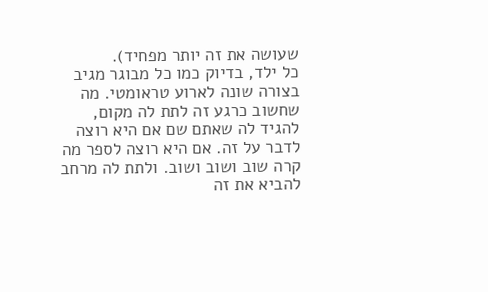שעושה את זה יותר מפחיד).
כל ילד, בדיוק כמו כל מבוגר מגיב בצורה שונה לארוע טראומטי. מה שחשוב כרגע זה לתת לה מקום, להגיד לה שאתם שם אם היא רוצה לדבר על זה. אם היא רוצה לספר מה קרה שוב ושוב ושוב. ולתת לה מרחב להביא את זה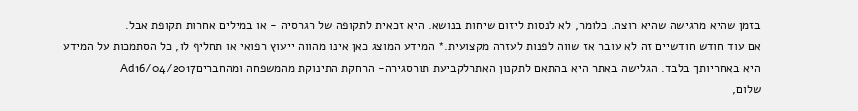בזמן שהיא מרגישה שהיא רוצה. כלומר, לא לנסות ליזום שיחות בנושא. היא זכאית לתקופה של רגרסיה - או במילים אחרות תקופת אבל.
אם עוד חודש חודשיים זה לא עובר אז שווה לפנות לעזרה מקצועית.* המידע המוצג כאן אינו מהווה ייעוץ רפואי או תחליף לו, כל הסתמכות על המידע היא באחריותך בלבד. הגלישה באתר היא בהתאם לתקנון האתרלקביעת תורסגירה- הרחקת התינוקת מהמשפחה ומהחבריםAd16/04/2017
שלום,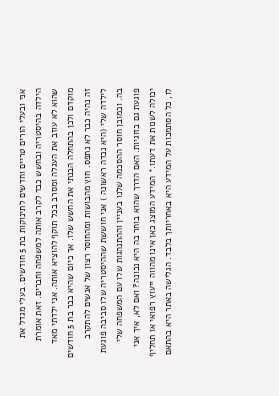אני ובעלי הורים טריים וחדשים לתינוקות בת 5 חודשים. בעלי מגדל את הילדה בהיסטריה ובחשש כבד לקרב אותה למשפחה וחברים. זאת אומרת שהוא לא עוזב את העגלה ומסרב בכל תוקף להוציא אותה. אני ילדתי מאד מוקדם ולכן בהתחלה הבנתי את החשש שלו. אך כיום שהיא כבר בת 5 חודשים זה נהיה כבר לא נתפס. חוץ מהבושות ומהחוסר רצון של אנשים להתקרב לילדה שלי (היא נכדה ראשונה ) אני חוששת שההיסטריה שלו סביבה פוגעת בה. וכמובן חוסר ההסכמה שלנו בעניין וההתנהגות שלו עם המשפחה שלי פוגעת גם בזוגיות. האם הדרך שהוא בוחר בה היא נכונה? ואם לא, איך אני יכולה לשנות את דעתו.* המידע המוצג כאן אינו מהווה ייעוץ רפואי או תחליף לו, כל הסתמכות על המידע היא באחריותך בלבד. הגלישה באתר היא בהתאם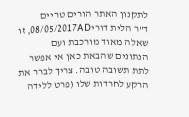לתקנון האתר הורים טריים
ד"ר הלית דורי08/05/2017AD, זו שאלה מאוד מורכבת ועם הנתונים שהבאת כאן אי אפשר לתת תשובה טובה. צריך לברר את הרקע לחרדות שלו (פרט ללידה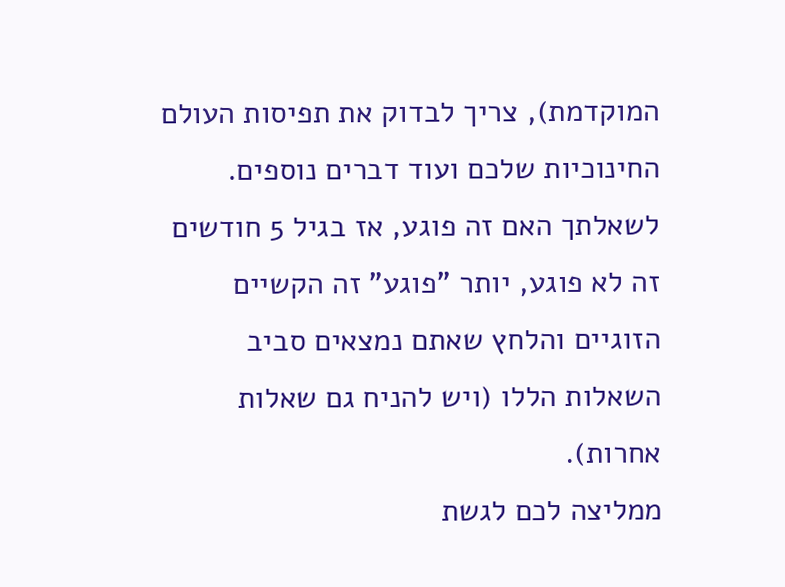המוקדמת), צריך לבדוק את תפיסות העולם החינוכיות שלכם ועוד דברים נוספים.
לשאלתך האם זה פוגע, אז בגיל 5 חודשים זה לא פוגע, יותר "פוגע" זה הקשיים הזוגיים והלחץ שאתם נמצאים סביב השאלות הללו (ויש להניח גם שאלות אחרות).
ממליצה לכם לגשת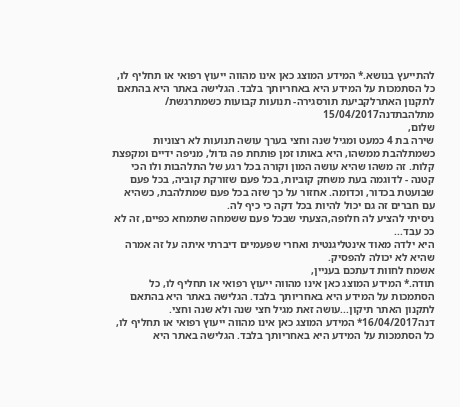להתייעץ בנושא.* המידע המוצג כאן אינו מהווה ייעוץ רפואי או תחליף לו, כל הסתמכות על המידע היא באחריותך בלבד. הגלישה באתר היא בהתאם לתקנון האתרלקביעת תורסגירה- תנועות קבועות כשמתרגשת/ מתלהבתדנה15/04/2017
שלום,
שירה בת 4 כמעט ומגיל שנה וחצי בערך עושה תנועות לא רצוניות כשמתלהבת ממשהו, היא באותו זמן פותחת פה גדול, מניפה ידיים ומקפצת קלות. זה משהו שהיא עושה המון וקורה בכל רגע של התלהבות ולו הכי קטנה - לדוגמה בעת משחק קוביות, בכל פעם שזורקת קוביה, בכל פעם שבועטת בכדור, וכדומה. אחזור על כך שזה בכל פעם שמתלהבת, כשהיא עם חברים זה גם יכול להיות בכל דקה כי כיף לה.
ניסיתי להציע לה חלופה,הצעתי שבכל פעם ששמחה שתמחא כפיים, זה לא ככ עבד...
היא ילדה מאוד אינטליגנטית ואחרי שפעמיים דיברתי איתה על זה אמרה שהיא לא יכולה להפסיק.
אשמח לחוות דעתכם בעניין,
תודה.* המידע המוצג כאן אינו מהווה ייעוץ רפואי או תחליף לו, כל הסתמכות על המידע היא באחריותך בלבד. הגלישה באתר היא בהתאם לתקנון האתר תיקון...עושה זאת מגיל חצי שנה ולא שנה וחצי.
דנה16/04/2017* המידע המוצג כאן אינו מהווה ייעוץ רפואי או תחליף לו, כל הסתמכות על המידע היא באחריותך בלבד. הגלישה באתר היא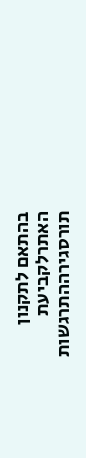בהתאם לתקנון האתרלקביעת תורסגירההתרגשות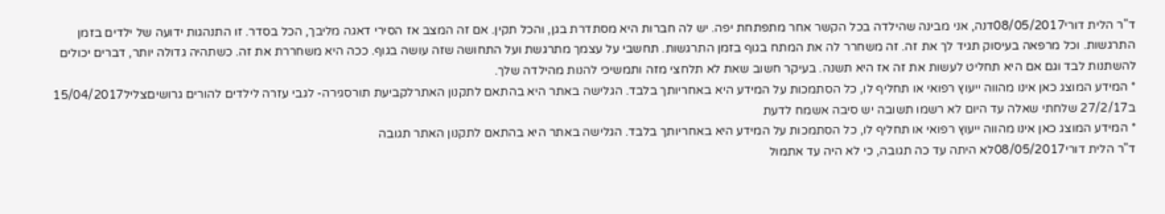ד"ר הלית דורי08/05/2017דנה, אני מבינה שהילדה בכל הקשר אחר מתפתחת יפה. יש לה חברות היא מסתדרת בגן, והכל תקין. אם זה המצב אז הסירי דאגה מליבך, הכל בסדר. זו התנהגות ידועה של ילדים בזמן התרגשות. וכל מרפאה בעיסוק תגיד לך את זה. זה משחרר לה את המתח בגוף בזמן התרגשות. תחשבי על עצמך מתרגשת ועל התחושה שזה עושה בגוף. ככה היא משחררת את זה. כשתהיה גדולה יותר, דברים יכולים להשתנות לבד וגם אם היא תחליט לעשות את זה אז היא תשנה. בעיקר חשוב שאת לא תלחצי מזה ותמשיכי להנות מהילדה שלך.
* המידע המוצג כאן אינו מהווה ייעוץ רפואי או תחליף לו, כל הסתמכות על המידע היא באחריותך בלבד. הגלישה באתר היא בהתאם לתקנון האתרלקביעת תורסגירה- לגבי עזרה לילדים להורים גרושיםצליל15/04/2017
ב27/2/17 שלחתי שאלה עד היום לא רשמו תשובה יש סיבה אשמח לדעת
* המידע המוצג כאן אינו מהווה ייעוץ רפואי או תחליף לו, כל הסתמכות על המידע היא באחריותך בלבד. הגלישה באתר היא בהתאם לתקנון האתר תגובה
ד"ר הלית דורי08/05/2017לא היתה עד כה תגובה, כי לא היה עד אתמול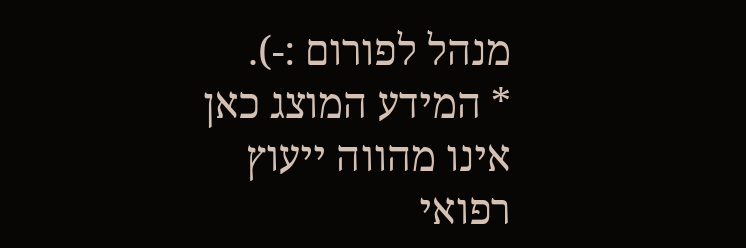מנהל לפורום :-).
* המידע המוצג כאן אינו מהווה ייעוץ רפואי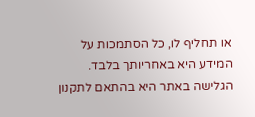או תחליף לו, כל הסתמכות על המידע היא באחריותך בלבד. הגלישה באתר היא בהתאם לתקנון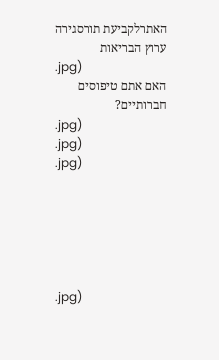האתרלקביעת תורסגירה
ערוץ הבריאות
.jpg)
האם אתם טיפוסים חברותיים?
.jpg)
.jpg)
.jpg)






.jpg)